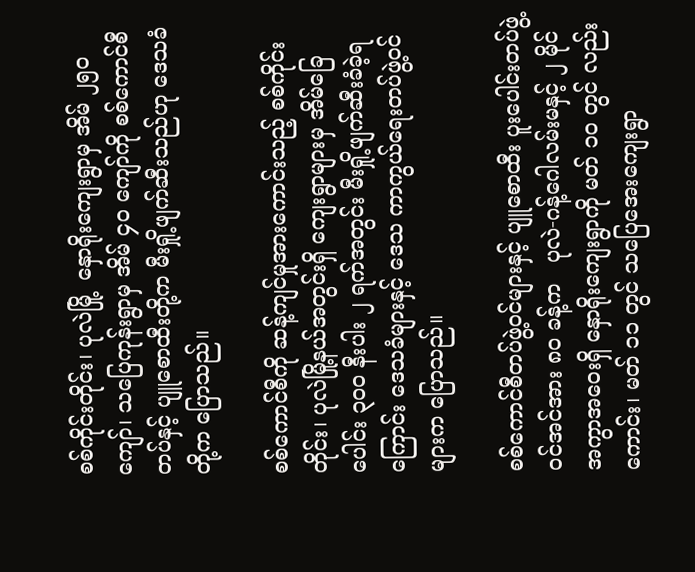စစ်ကိုင်းတိုင်း၊ ပုလဲမြို့  နှောရိုးကျေးရွာမှ အိမ် ၂၅၀ ကျော်၊ သပြေကုန်းရွာမှ အိမ် ၄၀ ကျော်ကို စစ်ကောင်စီတပ်နှင့် ပျူစောထီးတို့က မီးရှို့ဖျက်ဆီးသည်ဟု ဒေသခံတို့က ပြောသည်။

စစ်ကောင်စီကို ဆန့်ကျင်မှုအားကောင်းသည့် စစ်ကိုင်းတိုင်း၊ ပုလဲမြို့နယ်အတွင်းရှိ ကျေးရွာများမှ အိမ်ခြေပေါင်း ၃၀၀ နီးပါး ၂ ရက်အတွင်း မီးရှို့ဖျက်ဆီးခံခဲ့ရကြောင်း ဒေသခံများနှင့် ဒေသ ကာကွယ်ရေးတပ်ဖွဲ့ဝင်များက ပြောသည်။

စစ်ကောင်စီတပ်ဖွဲ့ဝင်များနှင့် ပျူစောထီး ပူးပေါင်းတပ်ဖွဲ့ဝင်အင်အား ၈၀ ခန့်က   ပုလဲ-ဂန့်ဂေါလမ်းမနှင့် ၂ မိုင်အကွာအဝေးရှိ နှောရိုးကျေးရွာကို မတ် ၁၀ တွင် လည်းကောင်း၊ မတ် ၁၁ တွင် သပြေအေးကျေးရွာ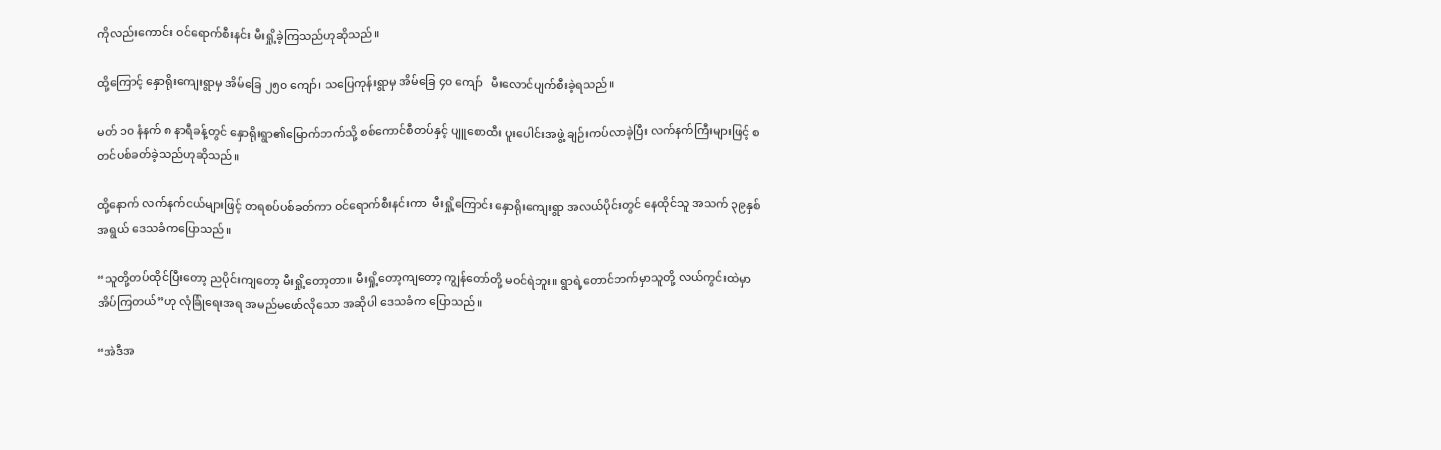ကိုလည်းကောင်း ဝင်ရောက်စီးနင်း မီးရှို့ခဲ့ကြသည်ဟုဆိုသည်။

ထို့ကြောင့် နှောရိုးကျေးရွာမှ အိမ်ခြေ ၂၅၀ ကျော်၊ သပြေကုန်းရွာမှ အိမ်ခြေ ၄၀ ကျော်   မီးလောင်ပျက်စီးခဲ့ရသည်။

မတ် ၁၀ နံနက် ၈ နာရီခန့်တွင် နှောရိုးရွာ၏မြောက်ဘက်သို့ စစ်ကောင်စီတပ်နှင့် ပျူစောထီး ပူးပေါင်းအဖွဲ့ ချဉ်းကပ်လာခဲ့ပြီး လက်နက်ကြီးများဖြင့် စတင်ပစ်ခတ်ခဲ့သည်ဟုဆိုသည်။

ထို့နောက် လက်နက်ငယ်များဖြင့် တရစပ်ပစ်ခတ်ကာ ဝင်ရောက်စီးနင်းကာ  မီးရှို့ကြောင်း နှောရိုးကျေးရွာ အလယ်ပိုင်းတွင် နေထိုင်သူ အသက် ၃၉နှစ်အရွယ် ဒေသခံကပြောသည်။

“သူတို့တပ်ထိုင်ပြီးတော့ ညပိုင်းကျတော့ မီးရှို့တော့တာ။ မီးရှို့တော့ကျတော့ ကျွန်တော်တို့ မဝင်ရဲဘူး။ ရွာရဲ့တောင်ဘက်မှာသူတို့ လယ်ကွင်းထဲမှာ အိပ်ကြတယ်”ဟု လုံခြုံရေးအရ အမည်မဖော်လိုသော အဆိုပါ ဒေသခံက ပြောသည်။

“အဲဒီအ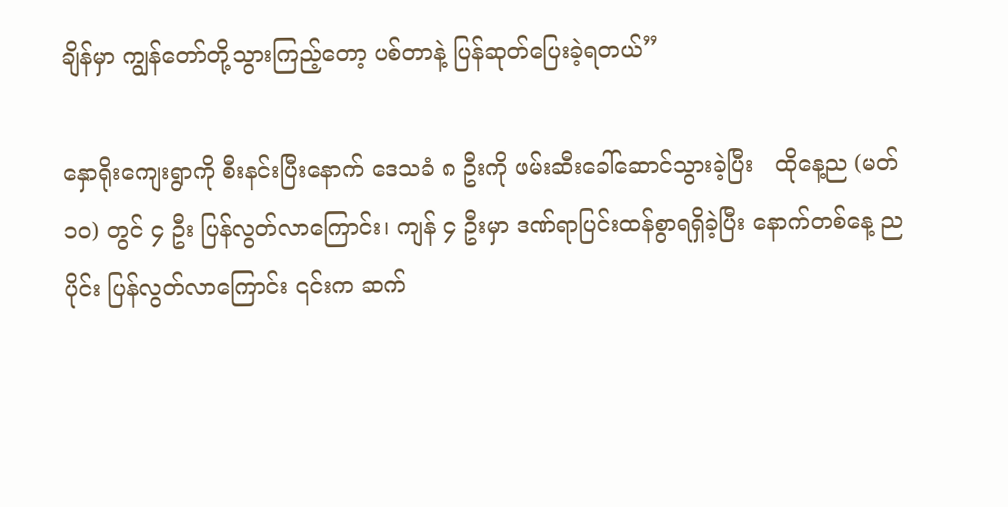ချိန်မှာ ကျွန်တော်တို့သွားကြည့်တော့ ပစ်တာနဲ့ ပြန်ဆုတ်ပြေးခဲ့ရတယ်”

နှောရိုးကျေးရွာကို စီးနင်းပြီးနောက် ဒေသခံ ၈ ဦးကို ဖမ်းဆီးခေါ်ဆောင်သွားခဲ့ပြီး   ထိုနေ့ည (မတ် ၁၀) တွင် ၄ ဦး ပြန်လွတ်လာကြောင်း၊ ကျန် ၄ ဦးမှာ ဒဏ်ရာပြင်းထန်စွာရရှိခဲ့ပြီး နောက်တစ်နေ့ ညပိုင်း ပြန်လွတ်လာကြောင်း ၎င်းက ဆက်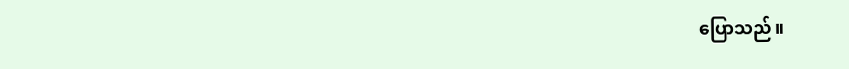ပြောသည်။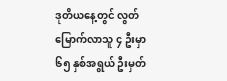ဒုတိယနေ့တွင် လွတ်မြောက်လာသူ ၄ ဦးမှာ  ၆၅ နှစ်အရွယ် ဦးမှတ်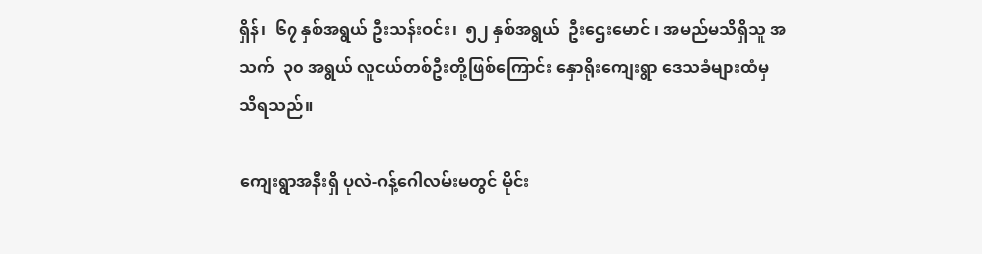ရှိန်၊  ၆၇ နှစ်အရွယ် ဦးသန်းဝင်း၊  ၅၂ နှစ်အရွယ်  ဦးဌေးမောင် ၊ အမည်မသိရှိသူ အသက်  ၃၀ အရွယ် လူငယ်တစ်ဦးတို့ဖြစ်ကြောင်း နှောရိုးကျေးရွာ ဒေသခံများထံမှ သိရသည်။

ကျေးရွာအနီးရှိ ပုလဲ-ဂန့်ဂေါလမ်းမတွင် မိုင်း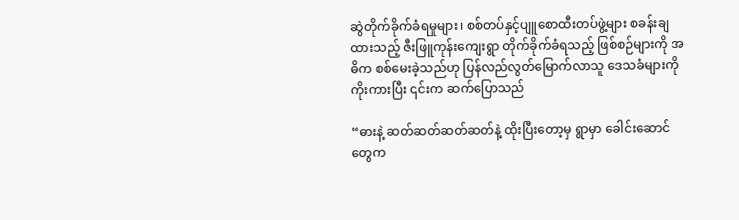ဆွဲတိုက်ခိုက်ခံရမှုများ၊ စစ်တပ်နှင့်ပျူစောထီးတပ်ဖွဲ့များ စခန်းချထားသည့် ဇီးဖြူကုန်းကျေးရွာ တိုက်ခိုက်ခံရသည့် ဖြစ်စဉ်များကို အဓိက စစ်မေးခဲ့သည်ဟု ပြန်လည်လွတ်မြောက်လာသူ ဒေသခံများကို ကိုးကားပြီး ၎င်းက ဆက်ပြောသည်

“ဓားနဲ့ ဆတ်ဆတ်ဆတ်ဆတ်နဲ့ ထိုးပြီးတော့မှ ရွာမှာ ခေါင်းဆောင်တွေက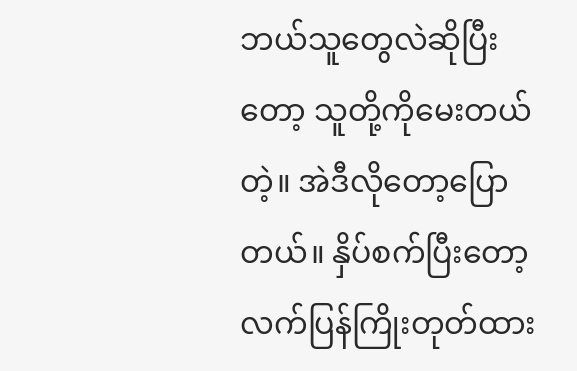ဘယ်သူတွေလဲဆိုပြီးတော့ သူတို့ကိုမေးတယ်တဲ့။ အဲဒီလိုတော့ပြောတယ်။ နှိပ်စက်ပြီးတော့ လက်ပြန်ကြိုးတုတ်ထား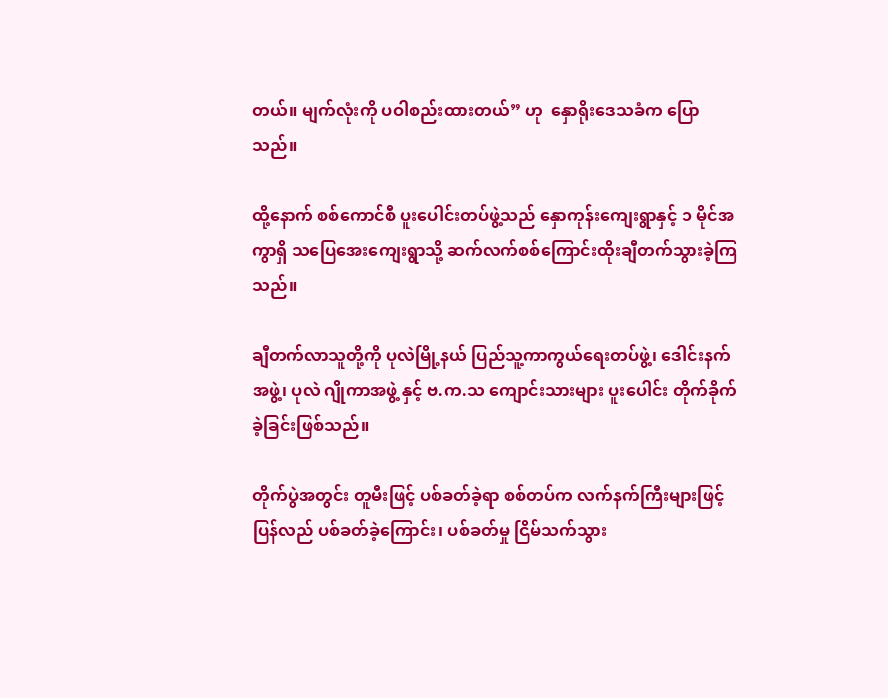တယ်။ မျက်လုံးကို ပဝါစည်းထားတယ်” ဟု  နှောရိုးဒေသခံက ပြောသည်။

ထို့နောက် စစ်ကောင်စီ ပူးပေါင်းတပ်ဖွဲ့သည် နှောကုန်းကျေးရွာနှင့် ၁ မိုင်အကွာရှိ သပြေအေးကျေးရွာသို့ ဆက်လက်စစ်ကြောင်းထိုးချီတက်သွားခဲ့ကြသည်။

ချီတက်လာသူတို့ကို ပုလဲမြို့နယ် ပြည်သူ့ကာကွယ်ရေးတပ်ဖွဲ့၊ ဒေါင်းနက်အဖွဲ့၊ ပုလဲ ဂျိုကာအဖွဲ့ နှင့် ဗ.က.သ ကျောင်းသားများ ပူးပေါင်း တိုက်ခိုက်ခဲ့ခြင်းဖြစ်သည်။

တိုက်ပွဲအတွင်း တူမီးဖြင့် ပစ်ခတ်ခဲ့ရာ စစ်တပ်က လက်နက်ကြီးများဖြင့် ပြန်လည် ပစ်ခတ်ခဲ့ကြောင်း၊ ပစ်ခတ်မှု ငြိမ်သက်သွား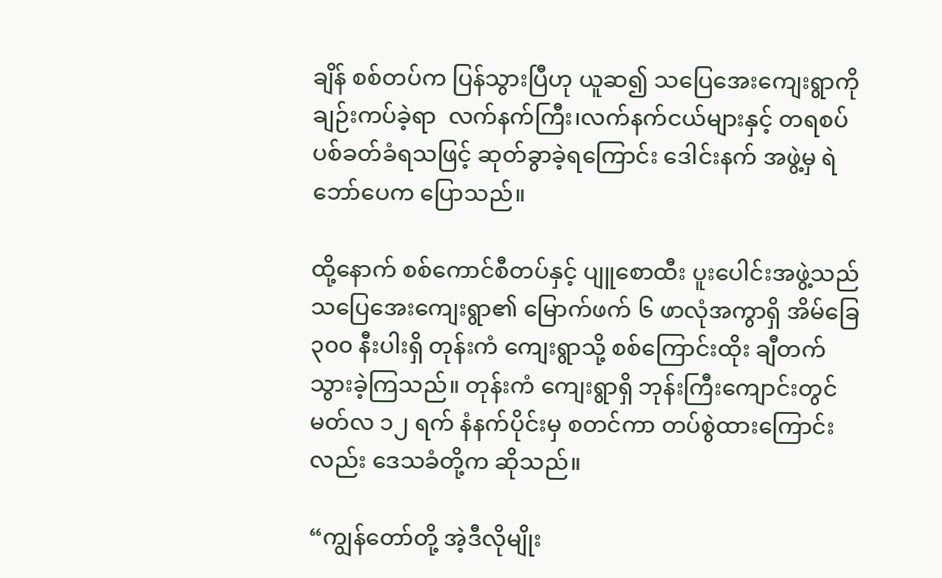ချိန် စစ်တပ်က ပြန်သွားပြီဟု ယူဆ၍ သပြေအေးကျေးရွာကို ချဉ်းကပ်ခဲ့ရာ  လက်နက်ကြီး၊လက်နက်ငယ်များနှင့် တရစပ် ပစ်ခတ်ခံရသဖြင့် ဆုတ်ခွာခဲ့ရကြောင်း ဒေါင်းနက် အဖွဲ့မှ ရဲဘော်ပေက ပြောသည်။

ထို့နောက် စစ်ကောင်စီတပ်နှင့် ပျူစောထီး ပူးပေါင်းအဖွဲ့သည် သပြေအေးကျေးရွာ၏ မြောက်ဖက် ၆ ဖာလုံအကွာရှိ အိမ်ခြေ ၃၀၀ နီးပါးရှိ တုန်းကံ ကျေးရွာသို့ စစ်ကြောင်းထိုး ချီတက်သွားခဲ့ကြသည်။ တုန်းကံ ကျေးရွာရှိ ဘုန်းကြီးကျောင်းတွင် မတ်လ ၁၂ ရက် နံနက်ပိုင်းမှ စတင်ကာ တပ်စွဲထားကြောင်းလည်း ဒေသခံတို့က ဆိုသည်။

“ကျွန်တော်တို့ အဲ့ဒီလိုမျိုး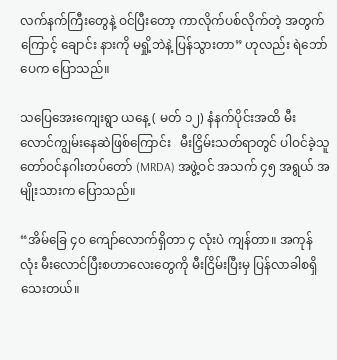လက်နက်ကြီးတွေနဲ့ ဝင်ပြီးတော့ ကာလိုက်ပစ်လိုက်တဲ့ အတွက်ကြောင့် ချောင်း နားကို မရှို့ဘဲနဲ့ ပြန်သွားတာ” ဟုလည်း ရဲဘော်ပေက ပြောသည်။

သပြေအေးကျေးရွာ ယနေ့ ( မတ် ၁၂) နံနက်ပိုင်းအထိ မီးလောင်ကျွမ်းနေဆဲဖြစ်ကြောင်း   မီးငြှိမ်းသတ်ရာတွင် ပါဝင်ခဲ့သူ တော်ဝင်နဂါးတပ်တော် (MRDA) အဖွဲ့ဝင် အသက် ၄၅ အရွယ် အမျိုးသားက ပြောသည်။

“အိမ်ခြေ ၄၀ ကျော်လောက်ရှိတာ ၄ လုံးပဲ ကျန်တာ။ အကုန်လုံး မီးလောင်ပြီးစဟာလေးတွေကို မီးငြိမ်းပြီးမှ ပြန်လာခါစရှိသေးတယ်။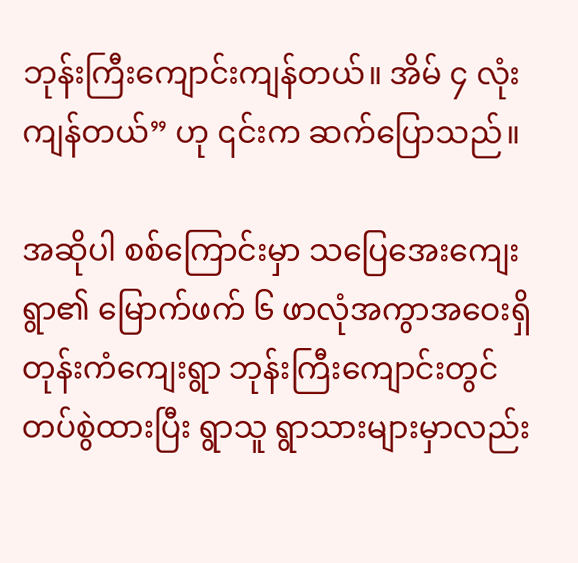ဘုန်းကြီးကျောင်းကျန်တယ်။ အိမ် ၄ လုံးကျန်တယ်” ဟု ၎င်းက ဆက်ပြောသည်။

အဆိုပါ စစ်ကြောင်းမှာ သပြေအေးကျေးရွာ၏ မြောက်ဖက် ၆ ဖာလုံအကွာအဝေးရှိ တုန်းကံကျေးရွာ ဘုန်းကြီးကျောင်းတွင် တပ်စွဲထားပြီး ရွာသူ ရွာသားများမှာလည်း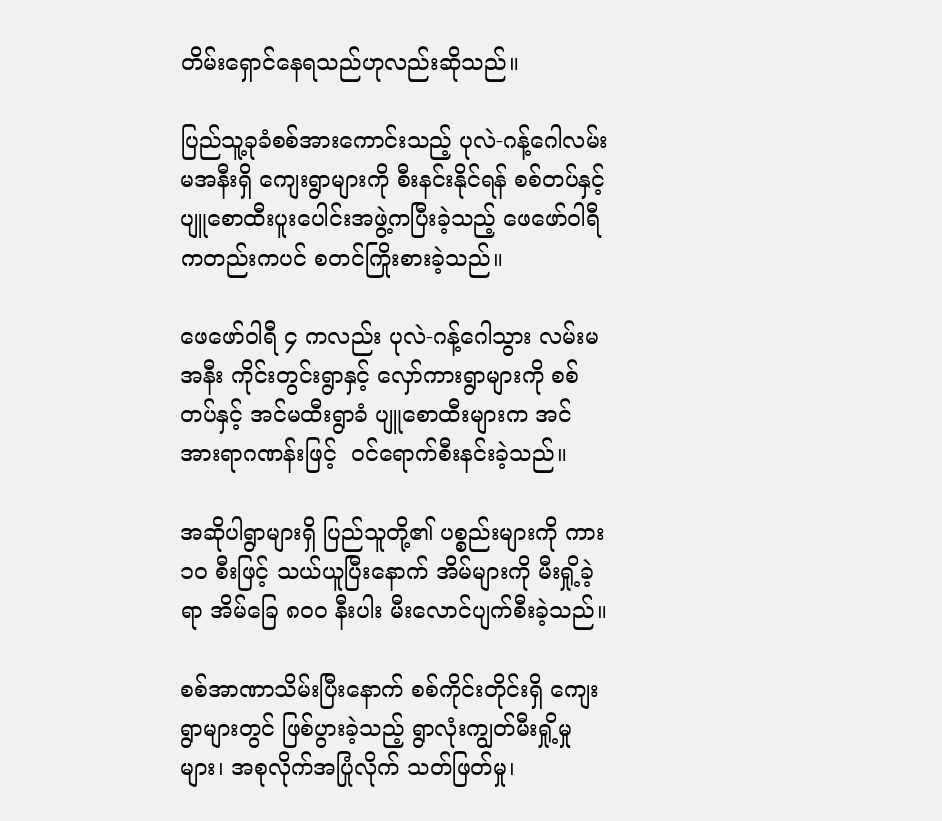တိမ်းရှောင်နေရသည်ဟုလည်းဆိုသည်။

ပြည်သူ့ခုခံစစ်အားကောင်းသည့် ပုလဲ-ဂန့်ဂေါလမ်းမအနီးရှိ ကျေးရွာများကို စီးနင်းနိုင်ရန် စစ်တပ်နှင့် ပျူစောထီးပူးပေါင်းအဖွဲ့ကပြီးခဲ့သည့် ဖေဖော်ဝါရီ ကတည်းကပင် စတင်ကြိုးစားခဲ့သည်။

ဖေဖော်ဝါရီ ၄ ကလည်း ပုလဲ-ဂန့်ဂေါသွား လမ်းမအနီး ကိုင်းတွင်းရွာနှင့် လှော်ကားရွာများကို စစ်တပ်နှင့် အင်မထီးရွာခံ ပျူစောထီးများက အင်အားရာဂဏန်းဖြင့်  ဝင်ရောက်စီးနင်းခဲ့သည်။

အဆိုပါရွာများရှိ ပြည်သူတို့၏ ပစ္စည်းများကို ကား ၁၀ စီးဖြင့် သယ်ယူပြီးနောက် အိမ်များကို မီးရှို့ခဲ့ရာ အိမ်ခြေ ၈၀၀ နီးပါး မီးလောင်ပျက်စီးခဲ့သည်။

စစ်အာဏာသိမ်းပြီးနောက် စစ်ကိုင်းတိုင်းရှိ ကျေးရွာများတွင် ဖြစ်ပွားခဲ့သည့် ရွာလုံးကျွတ်မီးရှို့မှုများ၊ အစုလိုက်အပြုံလိုက် သတ်ဖြတ်မှု၊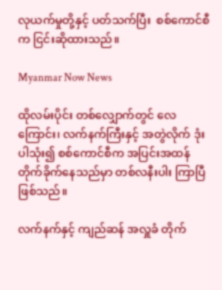လုယက်မှုတို့နှင့် ပတ်သက်ပြီး  စစ်ကောင်စီက ငြင်းဆိုထားသည်။

Myanmar Now News

ထိုလမ်းပိုင်း တစ်လျှောက်တွင် လေကြောင်း၊ လက်နက်ကြီးနှင့် အတွဲလိုက် ဒုံးပါသုံး၍ စစ်ကောင်စီက အပြင်းအထန် တိုက်ခိုက်နေသည်မှာ တစ်လနီးပါး ကြာပြီဖြစ်သည်။

လက်နက်နှင့် ကျည်ဆန် အလှူခံ တိုက်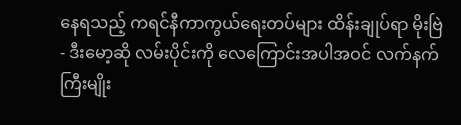နေရသည့် ကရင်နီကာကွယ်ရေးတပ်များ ထိန်းချုပ်ရာ မိုးဗြဲ- ဒီးမော့ဆို လမ်းပိုင်းကို လေကြောင်းအပါအဝင် လက်နက်ကြီးမျိုး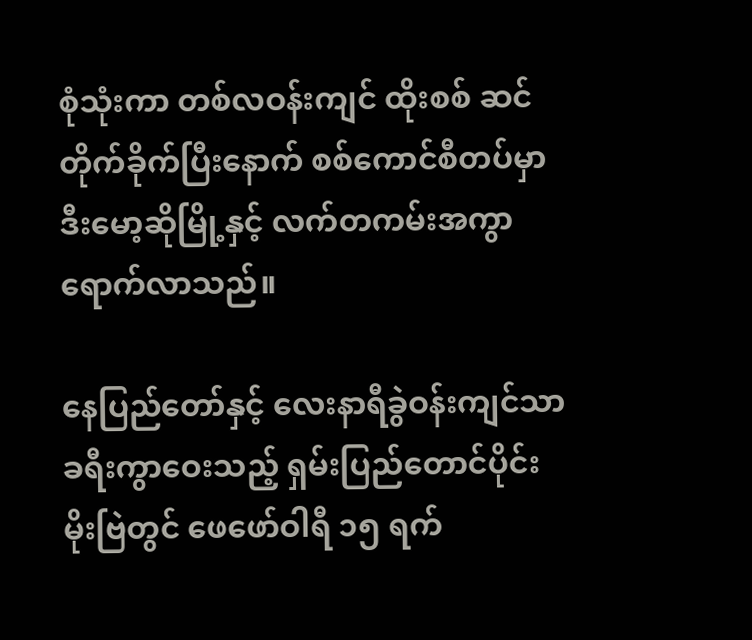စုံသုံးကာ တစ်လဝန်းကျင် ထိုးစစ် ဆင်တိုက်ခိုက်ပြီးနောက် စစ်ကောင်စီတပ်မှာ ဒီးမော့ဆိုမြို့နှင့် လက်တကမ်းအကွာ ရောက်လာသည်။

နေပြည်တော်နှင့် လေးနာရီခွဲဝန်းကျင်သာ ခရီးကွာဝေးသည့် ရှမ်းပြည်တောင်ပိုင်း မိုးဗြဲတွင် ဖေဖော်ဝါရီ ၁၅ ရက်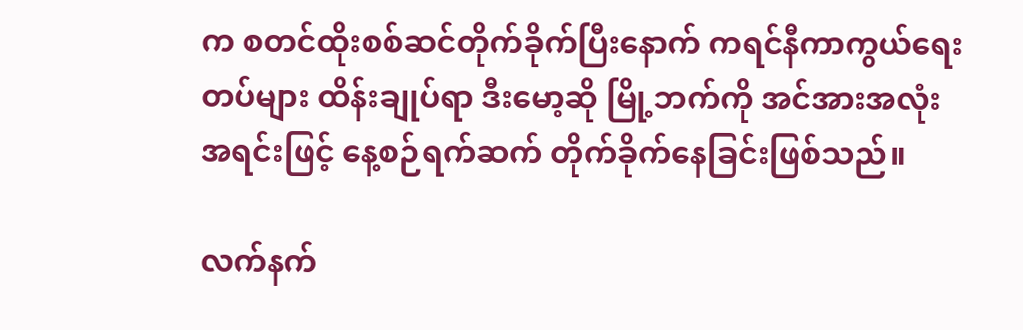က စတင်ထိုးစစ်ဆင်တိုက်ခိုက်ပြီးနောက် ကရင်နီကာကွယ်ရေးတပ်များ ထိန်းချုပ်ရာ ဒီးမော့ဆို မြို့ဘက်ကို အင်အားအလုံးအရင်းဖြင့် နေ့စဉ်ရက်ဆက် တိုက်ခိုက်နေခြင်းဖြစ်သည်။

လက်နက်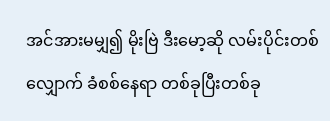အင်အားမမျှ၍ မိုးဗြဲ ဒီးမော့ဆို လမ်းပိုင်းတစ်လျှောက် ခံစစ်နေရာ တစ်ခုပြီးတစ်ခု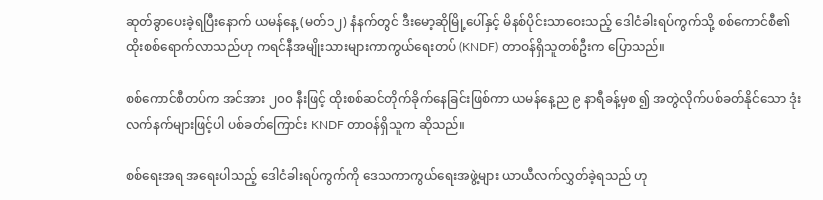ဆုတ်ခွာပေးခဲ့ရပြီးနောက် ယမန်နေ့ (မတ်၁၂) နံနက်တွင် ဒီးမော့ဆိုမြို့ပေါ်နှင့် မိနစ်ပိုင်းသာဝေးသည့် ဒေါငံခါးရပ်ကွက်သို့ စစ်ကောင်စီ၏ ထိုးစစ်ရောက်လာသည်ဟု ကရင်နီအမျိုးသားများကာကွယ်ရေးတပ် (KNDF) တာဝန်ရှိသူတစ်ဦးက ပြောသည်။

စစ်ကောင်စီတပ်က အင်အား ၂၀၀ နီးဖြင့် ထိုးစစ်ဆင်တိုက်ခိုက်နေခြင်းဖြစ်ကာ ယမန်နေ့ည ၉ နာရီခန့်မှစ ၍ အတွဲလိုက်ပစ်ခတ်နိုင်သော ဒုံးလက်နက်များဖြင့်ပါ ပစ်ခတ်ကြောင်း KNDF တာဝန်ရှိသူက ဆိုသည်။

စစ်ရေးအရ အရေးပါသည့် ဒေါငံခါးရပ်ကွက်ကို ဒေသကာကွယ်ရေးအဖွဲ့များ ယာယီလက်လွှတ်ခဲ့ရသည် ဟု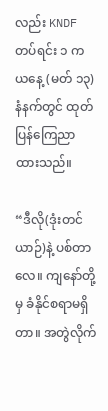လည်း KNDF တပ်ရင်း ၁ က ယနေ့ (မတ် ၁၃) နံနက်တွင် ထုတ်ပြန်ကြေညာထားသည်။

“ဒီလို(ဒုံးတင်ယာဉ်)နဲ့ ပစ်တာလေ။ ကျနော်တို့မှ ခံနိုင်စရာမရှိတာ။ အတွဲလိုက်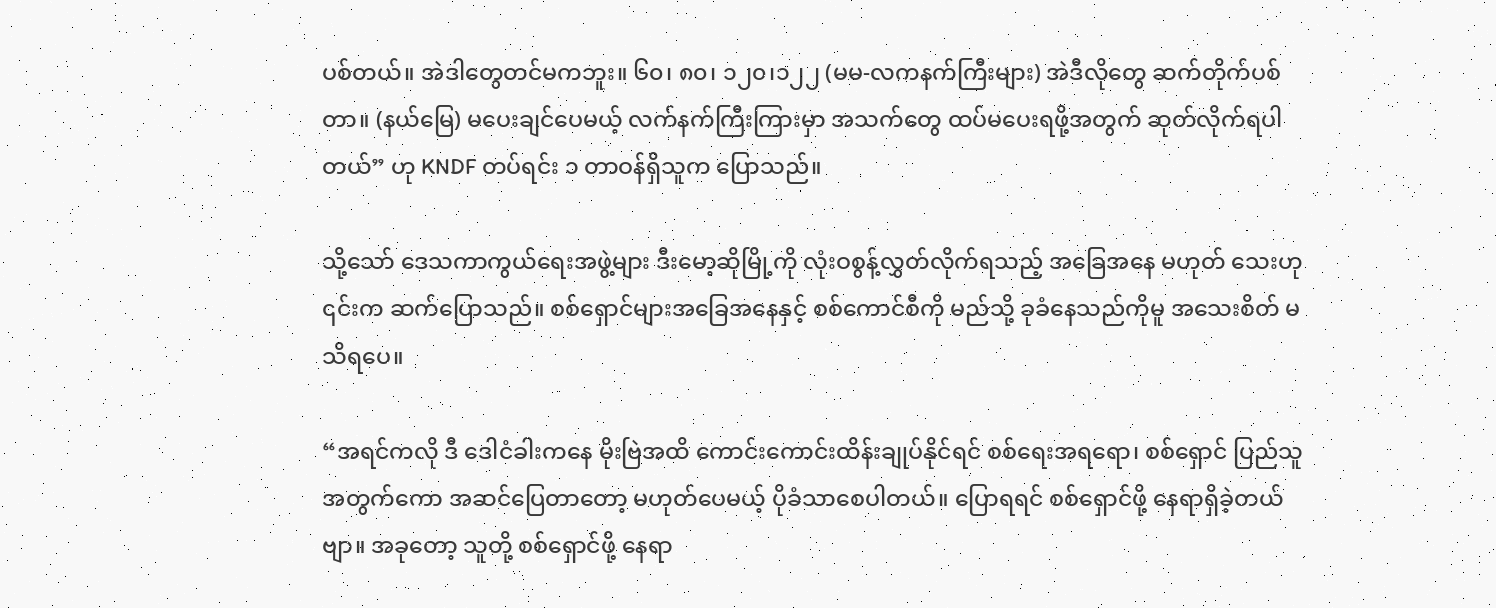ပစ်တယ်။ အဲဒါတွေတင်မကဘူး။ ၆၀၊ ၈၀၊ ၁၂၀၊၁၂၂ (မမ-လကနက်ကြီးများ) အဲဒီလိုတွေ ဆက်တိုက်ပစ်တာ။ (နယ်မြေ) မပေးချင်ပေမယ့် လက်နက်ကြီးကြားမှာ အသက်တွေ ထပ်မပေးရဖို့အတွက် ဆုတ်လိုက်ရပါတယ်” ဟု KNDF တပ်ရင်း ၁ တာဝန်ရှိသူက ပြောသည်။

သို့သော် ဒေသကာကွယ်ရေးအဖွဲ့များ ဒီးမော့ဆိုမြို့ကို လုံးဝစွန့်လွှတ်လိုက်ရသည့် အခြေအနေ မဟုတ် သေးဟု ၎င်းက ဆက်ပြောသည်။ စစ်ရှောင်များအခြေအနေနှင့် စစ်ကောင်စီကို မည်သို့ ခုခံနေသည်ကိုမူ အသေးစိတ် မသိရပေ။

“အရင်ကလို ဒီ ဒေါငံခါးကနေ မိုးဗြဲအထိ ကောင်းကောင်းထိန်းချုပ်နိုင်ရင် စစ်ရေးအရ‌ရော၊ စစ်ရှောင် ပြည်သူအတွက်ကော အဆင်ပြေတာတော့ မဟုတ်ပေမယ့် ပိုခံသာစေပါတယ်။ ပြောရရင် စစ်ရှောင်ဖို့ နေရာရှိခဲ့တယ်ဗျာ။ အခုတော့ သူတို့ စစ်ရှောင်‌ဖို့ နေရာ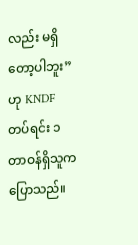လည်း မရှိတော့ပါဘူး” ဟု KNDF တပ်ရင်း ၁ တာဝန်ရှိသူက ပြောသည်။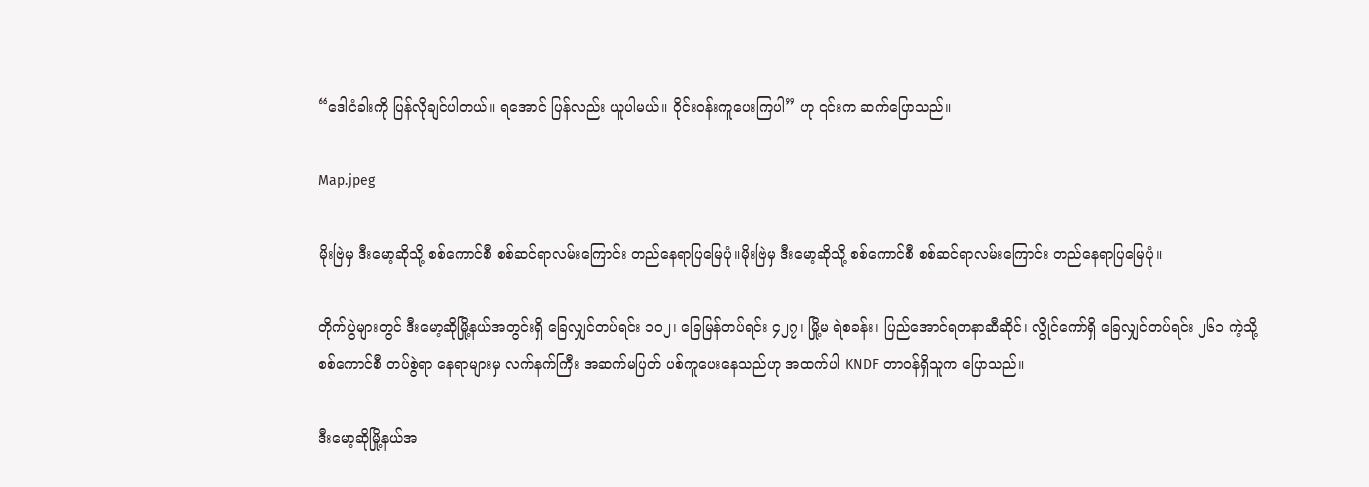“ဒေါငံခါးကို ပြန်လိုချင်ပါတယ်။ ရအောင် ပြန်လည်း ယူပါမယ်။ ဝိုင်းဝန်းကူပေးကြပါ” ဟု ၎င်းက ဆက်ပြောသည်။

Map.jpeg

မိုးဗြဲမှ ဒီးမော့ဆိုသို့ စစ်ကောင်စီ စစ်ဆင်ရာလမ်းကြောင်း တည်နေရာပြမြေပုံ။မိုးဗြဲမှ ဒီးမော့ဆိုသို့ စစ်ကောင်စီ စစ်ဆင်ရာလမ်းကြောင်း တည်နေရာပြမြေပုံ။

တိုက်ပွဲများတွင် ဒီးမော့ဆိုမြို့နယ်အတွင်းရှိ ခြေလျှင်တပ်ရင်း ၁၀၂၊ ခြေမြန်တပ်ရင်း ၄၂၇၊ မြို့မ ရဲစခန်း၊ ပြည်အောင်ရတနာဆီဆိုင်၊ လွိုင်ကော်ရှိ ခြေလျှင်တပ်ရင်း ၂၆၁ ကဲ့သို့ စစ်ကောင်စီ တပ်စွဲရာ နေရာများမှ လက်နက်ကြီး အဆက်မပြတ် ပစ်ကူပေးနေသည်ဟု အထက်ပါ KNDF တာဝန်ရှိသူက ပြောသည်။

ဒီးမော့ဆိုမြို့နယ်အ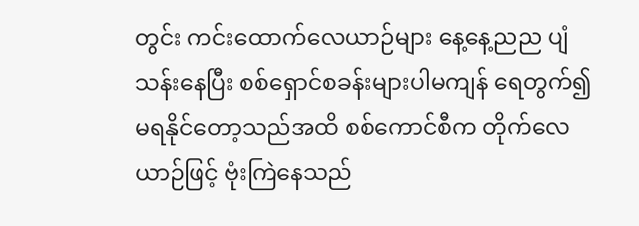တွင်း ကင်းထောက်လေယာဉ်များ နေ့နေ့ညည ပျံသန်းနေပြီး စစ်ရှောင်စခန်းများပါမကျန် ရေတွက်၍ မရနိုင်တော့သည်အထိ စစ်ကောင်စီက တိုက်လေယာဉ်ဖြင့် ဗုံးကြဲနေသည်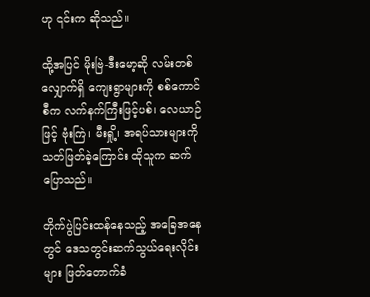ဟု ၎င်းက ဆိုသည်။

ထို့အပြင် မိုးဗြဲ-ဒီးမော့ဆို လမ်းတစ်လျှောက်ရှိ ကျေးရွာများကို စစ်ကောင်စီက လက်နက်ကြီးဖြင့်ပစ်၊ လေယာဉ်ဖြင့် ဗုံးကြဲ၊ မီးရှို့၊ အရပ်သားများကို သတ်ဖြတ်ခဲ့ကြောင်း ထိုသူက ဆက်ပြောသည်။

တိုက်ပွဲပြင်းထန်နေသည့် အခြေအနေတွင် ဒေသတွင်းဆက်သွယ်ရေးလိုင်းများ ဖြတ်တောက်ခံ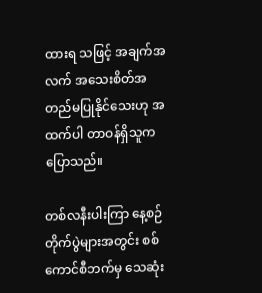ထားရ သဖြင့် အချက်အလက် အသေးစိတ်အတည်မပြုနိုင်သေးဟု အထက်ပါ တာဝန်ရှိသူက ပြောသည်။

တစ်လနီးပါးကြာ နေ့စဉ် တိုက်ပွဲများအတွင်း စစ်ကောင်စီဘက်မှ သေဆုံး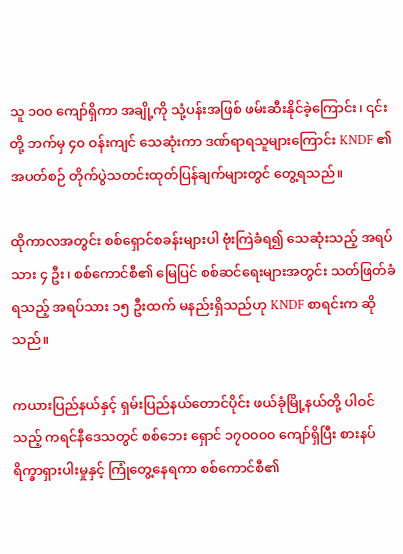သူ ၁၀၀ ကျော်ရှိကာ အချို့ကို သုံ့ပန်းအဖြစ် ဖမ်းဆီးနိုင်ခဲ့ကြောင်း၊ ၎င်းတို့ ဘက်မှ ၄၀ ဝန်းကျင် သေဆုံးကာ ဒဏ်ရာရသူများကြောင်း KNDF ၏ အပတ်စဉ် တိုက်ပွဲသတင်းထုတ်ပြန်ချက်များတွင် တွေ့ရသည်။

ထိုကာလအတွင်း စစ်ရှောင်စခန်းများပါ ဗုံးကြဲခံရ၍ သေဆုံးသည့် အရပ်သား ၄ ဦး၊ စစ်ကောင်စီ၏ မြေပြင် စစ်ဆင်ရေးများအတွင်း သတ်ဖြတ်ခံရသည့် အရပ်သား ၁၅ ဦးထက် မနည်းရှိသည်ဟု KNDF စာရင်းက ဆိုသည်။

ကယားပြည်နယ်နှင့် ရှမ်းပြည်နယ်တောင်ပိုင်း ဖယ်ခုံမြို့နယ်တို့ ပါဝင်သည့် ကရင်နီဒေသတွင် စစ်ဘေး ရှောင် ၁၇၀၀၀၀ ကျော်ရှိပြီး စားနပ်ရိက္ခာရှားပါးမှုနှင့် ကြုံတွေ့နေရကာ စစ်ကောင်စီ၏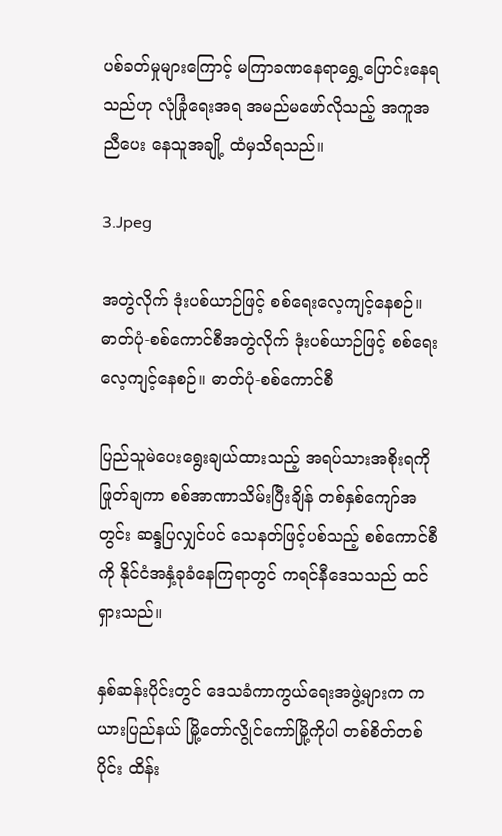ပစ်ခတ်မှုများကြောင့် မကြာခဏနေရာရွှေ့ပြောင်းနေရသည်ဟု လုံခြုံရေးအရ အမည်မဖော်လိုသည့် အကူအညီပေး နေသူအချို့ ထံမှသိရသည်။

3.Jpeg

အတွဲလိုက် ဒုံးပစ်ယာဉ်ဖြင့် စစ်ရေးလေ့ကျင့်နေစဉ်။ ဓာတ်ပုံ-စစ်ကောင်စီအတွဲလိုက် ဒုံးပစ်ယာဉ်ဖြင့် စစ်ရေးလေ့ကျင့်နေစဉ်။ ဓာတ်ပုံ-စစ်ကောင်စီ

ပြည်သူမဲပေးရွေးချယ်ထားသည့် အရပ်သားအစိုးရကိုဖြုတ်ချကာ စစ်အာဏာသိမ်းပြီးချိန် တစ်နှစ်ကျော်အတွင်း ဆန္ဒပြလျှင်ပင် သေနတ်ဖြင့်ပစ်သည့် စစ်ကောင်စီကို နိုင်ငံအနှံ့ခုခံနေကြရာတွင် ကရင်နီဒေသသည် ထင်ရှားသည်။

နှစ်ဆန်းပိုင်းတွင် ဒေသခံကာကွယ်ရေးအဖွဲ့များက ကယားပြည်နယ် မြို့တော်လွိုင်ကော်မြို့ကိုပါ တစ်စိတ်တစ်ပိုင်း ထိန်း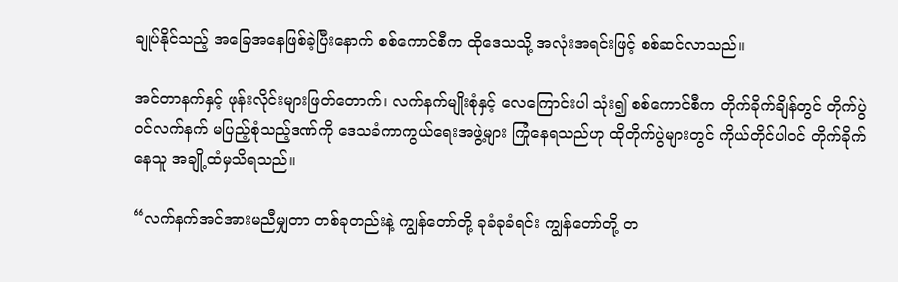ချုပ်နိုင်သည့် အခြေအနေဖြစ်ခဲ့ပြီးနောက် စစ်ကောင်စီက ထိုဒေသသို့ အလုံးအရင်းဖြင့် စစ်ဆင်လာသည်။

အင်တာနက်နှင့် ဖုန်းလိုင်းများဖြတ်တောက်၊ လက်နက်မျိုးစုံနှင့် လေကြောင်းပါ သုံး၍ စစ်ကောင်စီက တိုက်ခိုက်ချိန်တွင် တိုက်ပွဲဝင်လက်နက် မပြည့်စုံသည့်ဒဏ်ကို ဒေသခံကာကွယ်ရေးအဖွဲ့များ ကြုံနေရသည်ဟု ထိုတိုက်ပွဲများတွင် ကိုယ်တိုင်ပါဝင် တိုက်ခိုက်နေသူ အချို့ထံမှသိရသည်။

“လက်နက်အင်အားမညီမျှတာ တစ်ခုတည်းနဲ့ ကျွန်တော်တို့ ခုခံခုခံရင်း ကျွန်တော်တို့ တ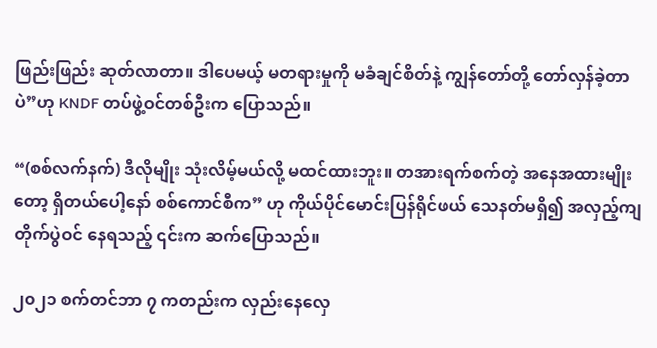ဖြည်းဖြည်း ဆုတ်လာတာ။ ဒါပေမယ့် မတရားမှုကို မခံချင်စိတ်နဲ့ ကျွန်တော်တို့ တော်လှန်ခဲ့တာပဲ”ဟု KNDF တပ်ဖွဲ့ဝင်တစ်ဦးက ပြောသည်။

“(စစ်လက်နက်) ဒီလိုမျိုး သုံးလိမ့်မယ်လို့ မထင်ထားဘူး။ တအားရက်စက်တဲ့ အနေအထားမျိုးတော့ ရှိတယ်ပေါ့နော် စစ်ကောင်စီက” ဟု ကိုယ်ပိုင်မောင်းပြန်ရိုင်ဖယ် သေနတ်မရှိ၍ အလှည့်ကျ တိုက်ပွဲဝင် နေရသည့် ၎င်းက ဆက်ပြောသည်။

၂၀၂၁ စက်တင်ဘာ ၇ ကတည်းက လှည်းနေလှေ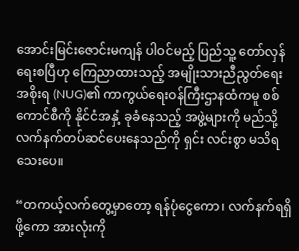အောင်းမြင်းဇောင်းမကျန် ပါဝင်မည့် ပြည်သူ့ တော်လှန်ရေးစပြီဟု ကြေညာထားသည့် အမျိုးသားညီညွတ်ရေးအစိုးရ (NUG)၏ ကာကွယ်ရေးဝန်ကြီးဌာနထံကမူ စစ်ကောင်စီကို နိုင်ငံအနှံ့ ခုခံနေသည့် အဖွဲ့များကို မည်သို့ လက်နက်တပ်ဆင်ပေးနေသည်ကို ရှင်း လင်းစွာ မသိရသေးပေ။

“တကယ့်လက်တွေ့မှာတော့ ရန်ပုံငွေကော၊ လက်နက်ရရှိဖို့ကော အားလုံးကို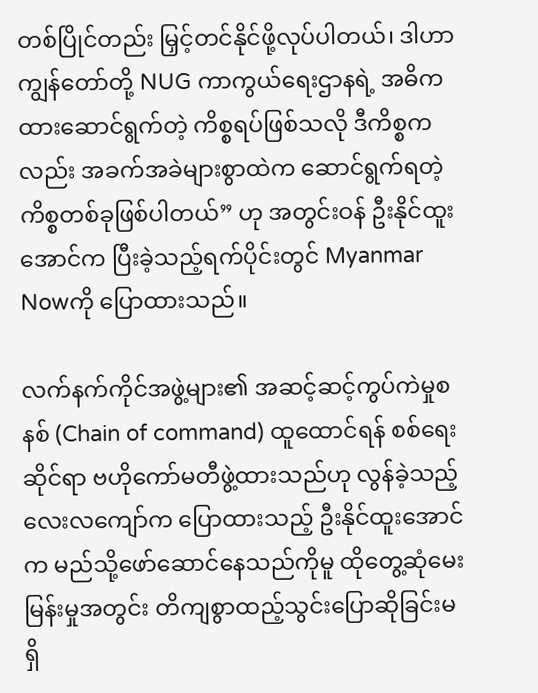တစ်ပြိုင်တည်း မြှင့်တင်နိုင်ဖို့လုပ်ပါတယ်၊ ဒါဟာ ကျွန်တော်တို့ NUG ကာကွယ်ရေးဌာနရဲ့ အဓိကထားဆောင်ရွက်တဲ့ ကိစ္စရပ်ဖြစ်သလို ဒီကိစ္စကလည်း အခက်အခဲများစွာထဲက ဆောင်ရွက်ရတဲ့ ကိစ္စတစ်ခုဖြစ်ပါတယ်” ဟု အတွင်းဝန် ဦးနိုင်ထူးအောင်က ပြီးခဲ့သည့်ရက်ပိုင်းတွင် Myanmar Nowကို ပြောထားသည်။

လက်နက်ကိုင်အဖွဲ့များ၏ အဆင့်ဆင့်ကွပ်ကဲမှုစနစ် (Chain of command) ထူထောင်ရန် စစ်ရေး ဆိုင်ရာ ဗဟိုကော်မတီဖွဲ့ထားသည်ဟု လွန်ခဲ့သည့် လေးလကျော်က ပြောထားသည့် ဦးနိုင်ထူးအောင်က မည်သို့ဖော်ဆောင်နေသည်ကိုမူ ထိုတွေ့ဆုံမေးမြန်းမှုအတွင်း တိကျစွာထည့်သွင်းပြောဆိုခြင်းမရှိ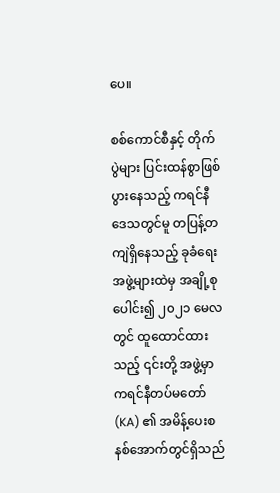ပေ။

စစ်ကောင်စီနှင့် တိုက်ပွဲများ ပြင်းထန်စွာဖြစ်ပွားနေသည့် ကရင်နီဒေသတွင်မူ တပြန့်တကျဲရှိနေသည့် ခုခံရေးအဖွဲ့များထဲမှ အချို့စု ပေါင်း၍ ၂၀၂၁ မေလတွင် ထူထောင်ထားသည့် ၎င်းတို့ အဖွဲ့မှာ ကရင်နီတပ်မတော် (KA) ၏ အမိန့်ပေးစနစ်အောက်တွင်ရှိသည်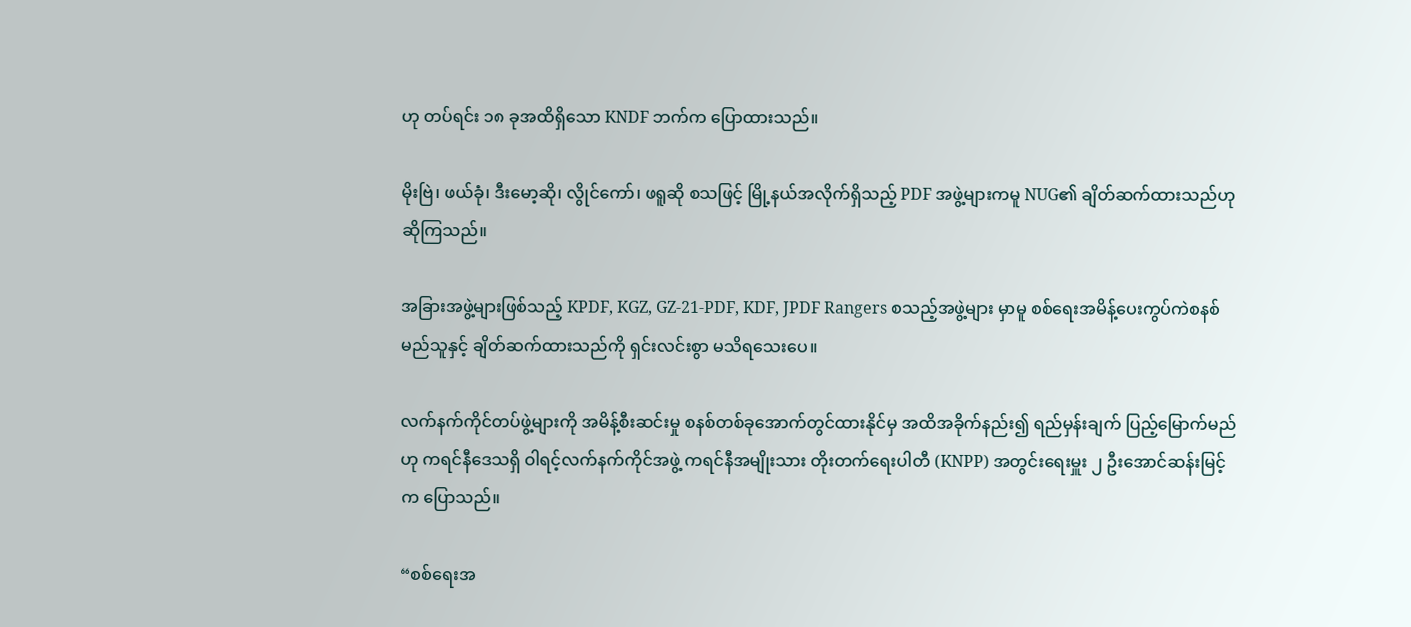ဟု တပ်ရင်း ၁၈ ခုအထိရှိသော KNDF ဘက်က ပြောထားသည်။

မိုးဗြဲ၊ ဖယ်ခုံ၊ ဒီးမော့ဆို၊ လွိုင်ကော်၊ ဖရူဆို စသဖြင့် မြို့နယ်အလိုက်ရှိသည့် PDF အဖွဲ့များကမူ NUG၏ ချိတ်ဆက်ထားသည်ဟု ဆိုကြသည်။

အခြားအဖွဲ့များဖြစ်သည့် KPDF, KGZ, GZ-21-PDF, KDF, JPDF Rangers စသည့်အဖွဲ့များ မှာမူ စစ်ရေးအမိန့်ပေးကွပ်ကဲစနစ် မည်သူနှင့် ချိတ်ဆက်ထားသည်ကို ရှင်းလင်းစွာ မသိရသေးပေ။

လက်နက်ကိုင်တပ်ဖွဲ့များကို အမိန့်စီးဆင်းမှု စနစ်တစ်ခုအောက်တွင်ထားနိုင်မှ အထိအခိုက်နည်း၍ ရည်မှန်းချက် ပြည့်မြောက်မည်ဟု ကရင်နီဒေသရှိ ဝါရင့်လက်နက်ကိုင်အဖွဲ့ ကရင်နီအမျိုးသား တိုးတက်ရေးပါတီ (KNPP) အတွင်းရေးမှူး ၂ ဦးအောင်ဆန်းမြင့်က ပြောသည်။

“စစ်ရေးအ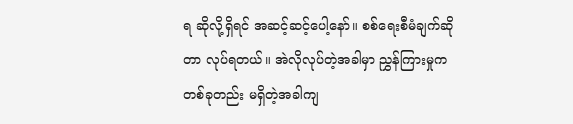ရ ဆိုလို့ရှိရင် အဆင့်ဆင့်ပေါ့နော်။ စစ်ရေးစီမံချက်ဆိုတာ လုပ်ရတယ်။ အဲလိုလုပ်တဲ့အခါမှာ ညွှန်ကြားမှုက တစ်ခုတည်း မရှိတဲ့အခါကျ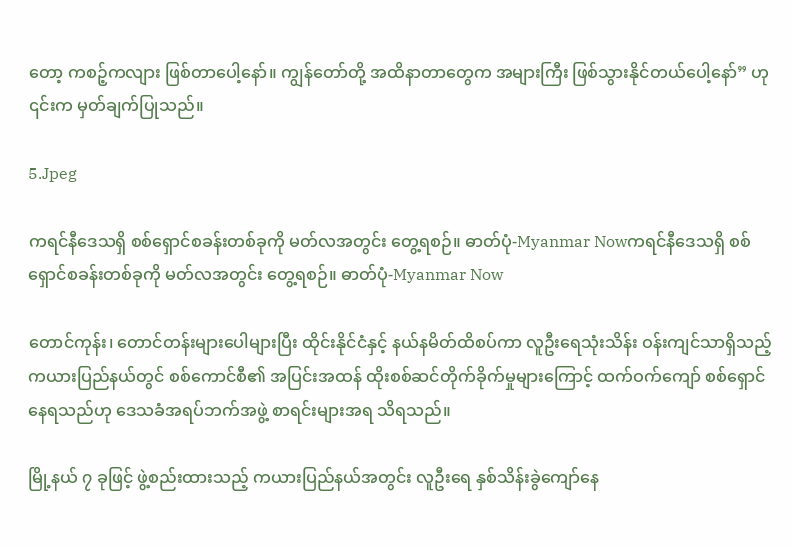တော့ ကစဉ့်ကလျား ဖြစ်တာပေါ့နော်။ ကျွန်တော်တို့ အထိနာတာတွေက အများကြီး ဖြစ်သွားနိုင်တယ်ပေါ့နော်” ဟု ၎င်းက မှတ်ချက်ပြုသည်။

5.Jpeg

ကရင်နီဒေသရှိ စစ်ရှောင်စခန်းတစ်ခုကို မတ်လအတွင်း တွေ့ရစဉ်။ ဓာတ်ပုံ-Myanmar Nowကရင်နီဒေသရှိ စစ်ရှောင်စခန်းတစ်ခုကို မတ်လအတွင်း တွေ့ရစဉ်။ ဓာတ်ပုံ-Myanmar Now

တောင်ကုန်း၊ တောင်တန်းများပေါများပြီး ထိုင်းနိုင်ငံနှင့် နယ်နမိတ်ထိစပ်ကာ လူဦးရေသုံးသိန်း ဝန်းကျင်သာရှိသည့် ကယားပြည်နယ်တွင် စစ်ကောင်စီ၏ အပြင်းအထန် ထိုးစစ်ဆင်တိုက်ခိုက်မှုများကြောင့် ထက်ဝက်ကျော် စစ်ရှောင်နေရသည်ဟု ဒေသခံအရပ်ဘက်အဖွဲ့ စာရင်းများအရ သိရသည်။

မြို့နယ် ၇ ခုဖြင့် ဖွဲ့စည်းထားသည့် ကယားပြည်နယ်အတွင်း လူဦးရေ နှစ်သိန်းခွဲကျော်နေ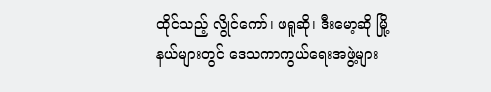ထိုင်သည့် လွိုင်ကော်၊ ဖရူဆို၊ ဒီးမော့ဆို မြို့နယ်များတွင် ဒေသကာကွယ်ရေးအဖွဲ့များ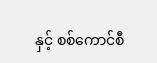နှင့် စစ်ကောင်စီ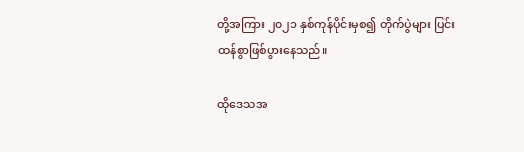တို့အကြား ၂၀၂၁ နှစ်ကုန်ပိုင်းမှစ၍ တိုက်ပွဲများ ပြင်းထန်စွာဖြစ်ပွားနေသည်။

ထိုဒေသအ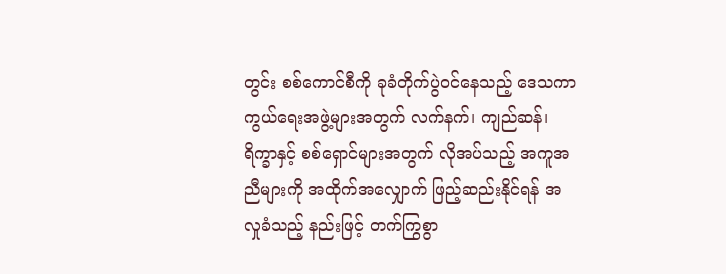တွင်း စစ်ကောင်စီကို ခုခံတိုက်ပွဲဝင်နေသည့် ဒေသကာကွယ်ရေးအဖွဲ့များအတွက် လက်နက်၊ ကျည်ဆန်၊ ရိက္ခာနှင့် စစ်ရှောင်များအတွက် လိုအပ်သည့် အကူအညီများကို အထိုက်အလျှောက် ဖြည့်ဆည်းနိုင်ရန် အလှုခံသည့် နည်းဖြင့် တက်ကြွစွာ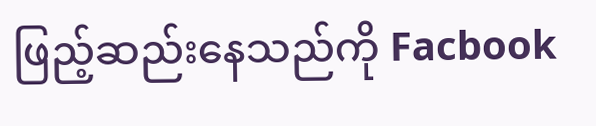ဖြည့်ဆည်းနေသည်ကို Facbook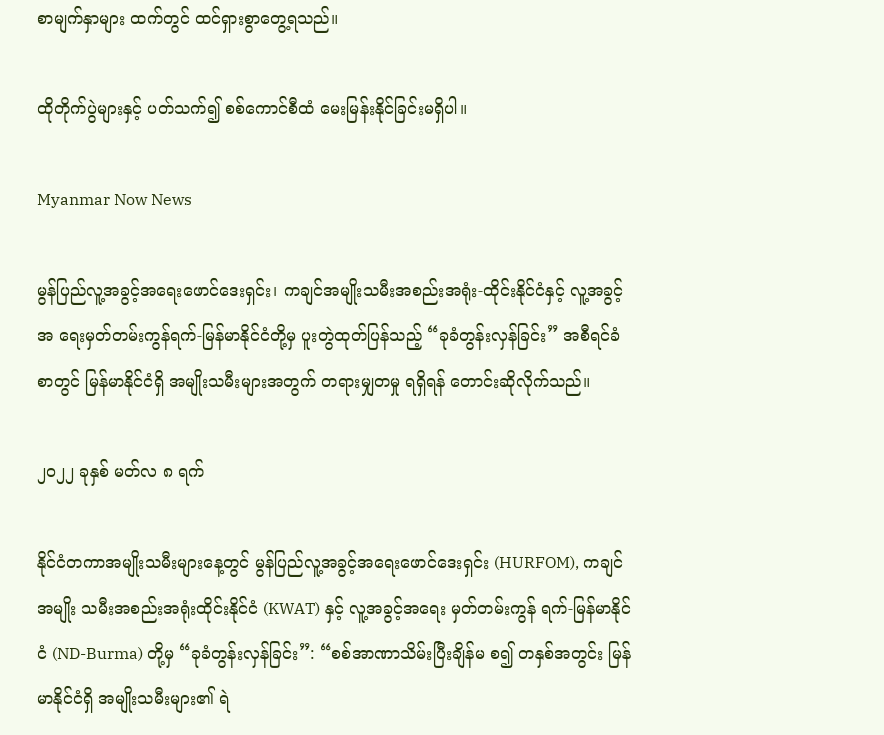စာမျက်နှာများ ထက်တွင် ထင်ရှားစွာတွေ့ရသည်။

ထိုတိုက်ပွဲများနှင့် ပတ်သက်၍ စစ်ကောင်စီထံ မေးမြန်းနိုင်ခြင်းမရှိပါ။

Myanmar Now News

မွန်ပြည်လူ့အခွင့်အရေးဖောင်ဒေးရှင်း၊ ကချင်အမျိုးသမီးအစည်းအရုံး-ထိုင်းနိုင်ငံနှင့် လူ့အခွင့်အ ရေးမှတ်တမ်းကွန်ရက်-မြန်မာနိုင်ငံတို့မှ ပူးတွဲထုတ်ပြန်သည့် “ခုခံတွန်းလှန်ခြင်း” အစီရင်ခံစာတွင် မြန်မာနိုင်ငံရှိ အမျိုးသမီးများအတွက် တရားမျှတမှု ရရှိရန် တောင်းဆိုလိုက်သည်။

၂၀၂၂ ခုနှစ် မတ်လ ၈ ရက်

နိုင်ငံတကာအမျိုးသမီးများနေ့တွင် မွန်ပြည်လူ့အခွင့်အရေးဖောင်ဒေးရှင်း (HURFOM), ကချင်အမျိုး သမီးအစည်းအရုံးထိုင်းနိုင်ငံ (KWAT) နှင့် လူ့အခွင့်အရေး မှတ်တမ်းကွန် ရက်-မြန်မာနိုင်ငံ (ND-Burma) တို့မှ “ခုခံတွန်းလှန်ခြင်း”: “စစ်အာဏာသိမ်းပြီးချိန်မ စ၍ တနှစ်အတွင်း မြန်မာနိုင်ငံရှိ အမျိုးသမီးများ၏ ရဲ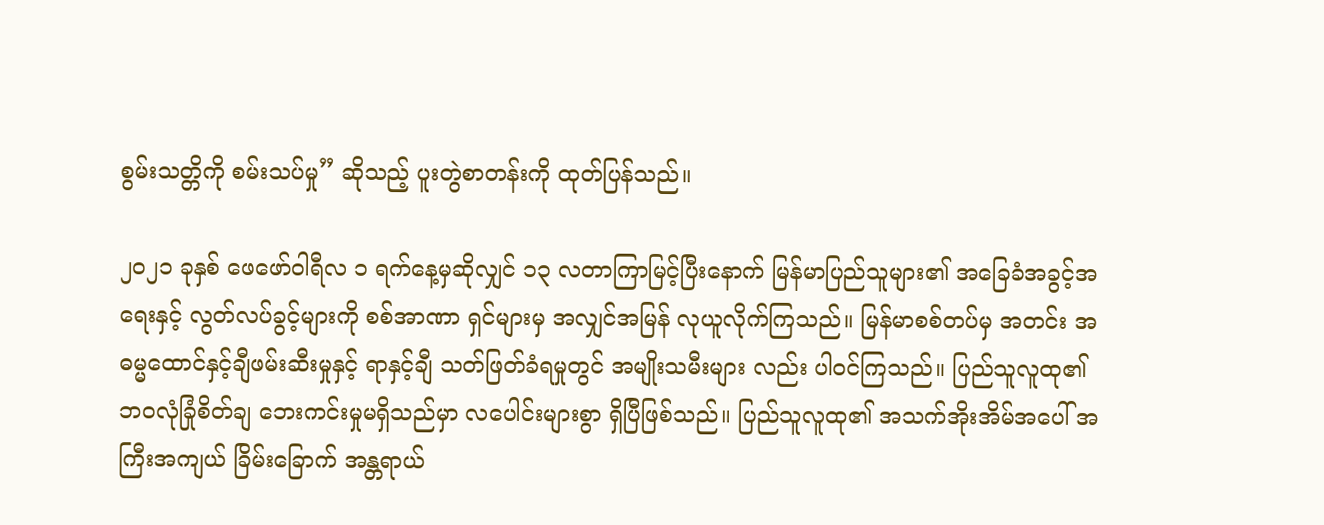စွမ်းသတ္တိကို စမ်းသပ်မှု” ဆိုသည့် ပူးတွဲစာတန်းကို ထုတ်ပြန်သည်။

၂၀၂၁ ခုနှစ် ဖေဖော်ဝါရီလ ၁ ရက်နေ့မှဆိုလျှင် ၁၃ လတာကြာမြင့်ပြီးနောက် မြန်မာပြည်သူများ၏ အခြေခံအခွင့်အရေးနှင့် လွတ်လပ်ခွင့်များကို စစ်အာဏာ ရှင်များမှ အလျှင်အမြန် လုယူလိုက်ကြသည်။ မြန်မာစစ်တပ်မှ အတင်း အဓမ္မထောင်နှင့်ချီဖမ်းဆီးမှုနှင့် ရာနှင့်ချီ သတ်ဖြတ်ခံရမှုတွင် အမျိုးသမီးများ လည်း ပါဝင်ကြသည်။ ပြည်သူလူထု၏ ဘဝလုံခြုံစိတ်ချ ဘေးကင်းမှုမရှိသည်မှာ လပေါင်းများစွာ ရှိပြီဖြစ်သည်။ ပြည်သူလူထု၏ အသက်အိုးအိမ်အပေါ် အကြီးအကျယ် ခြိမ်းခြောက် အန္တရာယ်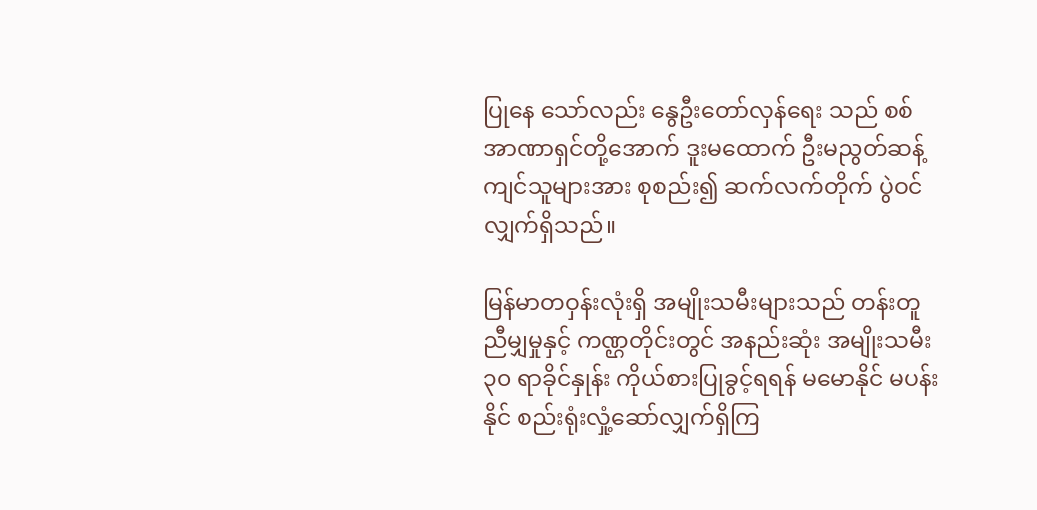ပြုနေ သော်လည်း နွေဦးတော်လှန်ရေး သည် စစ်အာဏာရှင်တို့အောက် ဒူးမထောက် ဦးမညွတ်ဆန့်ကျင်သူများအား စုစည်း၍ ဆက်လက်တိုက် ပွဲဝင်လျှက်ရှိသည်။

မြန်မာတဝှန်းလုံးရှိ အမျိုးသမီးများသည် တန်းတူညီမျှမှုနှင့် ကဏ္ဌတိုင်းတွင် အနည်းဆုံး အမျိုးသမီး ၃၀ ရာခိုင်နှုန်း ကိုယ်စားပြုခွင့်ရရန် မမောနိုင် မပန်းနိုင် စည်းရုံးလှုံ့ဆော်လျှက်ရှိကြ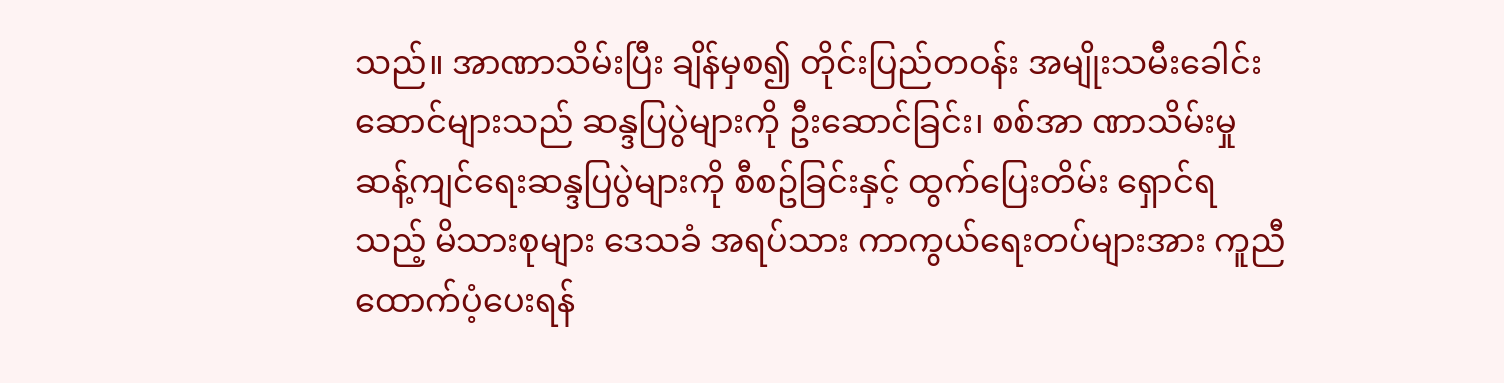သည်။ အာဏာသိမ်းပြီး ချိန်မှစ၍ တိုင်းပြည်တဝန်း အမျိုးသမီးခေါင်းဆောင်များသည် ဆန္ဒပြပွဲများကို ဦးဆောင်ခြင်း၊ စစ်အာ ဏာသိမ်းမှု ဆန့်ကျင်ရေးဆန္ဒပြပွဲများကို စီစဥ်ခြင်းနှင့် ထွက်ပြေးတိမ်း ရှောင်ရသည့် မိသားစုများ ဒေသခံ အရပ်သား ကာကွယ်ရေးတပ်များအား ကူညီထောက်ပံ့ပေးရန်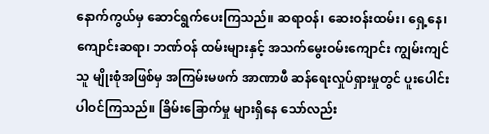နောက်ကွယ်မှ ဆောင်ရွက်ပေးကြသည်။ ဆရာဝန်၊ ဆေးဝန်းထမ်း၊ ရှေ့နေ၊ ကျောင်းဆရာ၊ ဘဏ်ဝန် ထမ်းများနှင့် အသက်မွေးဝမ်းကျောင်း ကျွမ်းကျင်သူ မျိုးစုံအဖြစ်မှ အကြမ်းမဖက် အာဏာဖီ ဆန်ရေးလှုပ်ရှားမှုတွင် ပူးပေါင်းပါဝင်ကြသည်။ ခြိမ်းခြောက်မှု များရှိနေ သော်လည်း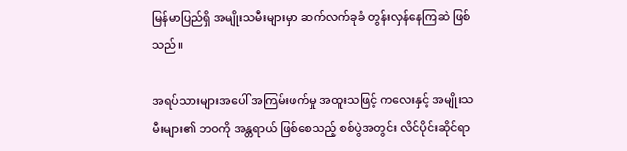မြန်မာပြည်ရှိ အမျိုးသမီးများမှာ ဆက်လက်ခုခံ တွန်းလှန်နေကြဆဲ ဖြစ်သည်။

အရပ်သားများအပေါ် အကြမ်းဖက်မှု အထူးသဖြင့် ကလေးနှင့် အမျိုးသမီးများ၏ ဘဝကို အန္တရာယ် ဖြစ်စေသည့် စစ်ပွဲအတွင်း လိင်ပိုင်းဆိုင်ရာ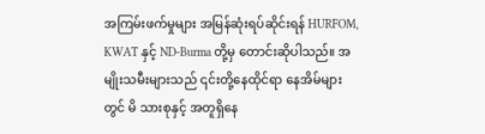အကြမ်းဖက်မှုများ အမြန်ဆုံးရပ်ဆိုင်းရန် HURFOM, KWAT နှင့် ND-Burma တို့မှ တောင်းဆိုပါသည်။ အမျိုးသမီးများသည် ၎င်းတို့နေထိုင်ရာ နေအိမ်များတွင် မိ သားစုနှင့် အတူရှိနေ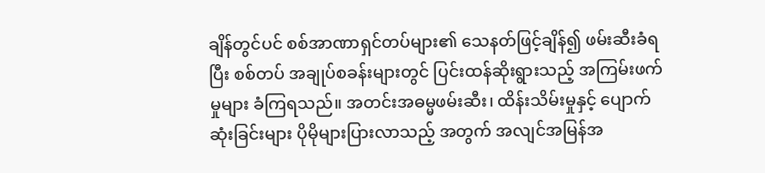ချိန်တွင်ပင် စစ်အာဏာရှင်တပ်များ၏ သေနတ်ဖြင့်ချိန်၍ ဖမ်းဆီးခံရပြီး စစ်တပ် အချုပ်စခန်းများတွင် ပြင်းထန်ဆိုးရွားသည့် အကြမ်းဖက်မှုများ ခံကြရသည်။ အတင်းအဓမ္မဖမ်းဆီး၊ ထိန်းသိမ်းမှုနှင့် ပျောက်ဆုံးခြင်းများ ပိုမိုများပြားလာသည့် အတွက် အလျင်အမြန်အ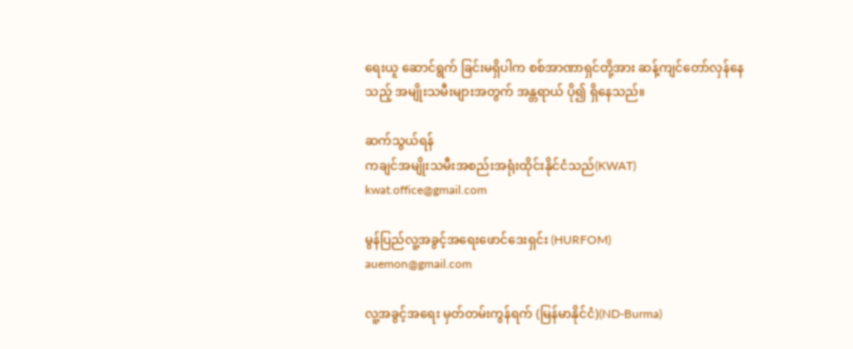ရေးယူ ဆောင်ရွက် ခြင်းမရှိပါက စစ်အာဏာရှင်တို့အား ဆန့်ကျင်တော်လှန်နေသည့် အမျိုးသမီးများအတွက် အန္တရာယ် ပို၍ ရှိနေသည်။

ဆက်သွယ်ရန်
ကချင်အမျိုးသမီးအစည်းအရုံးထိုင်းနိုင်ငံသည်(KWAT)
kwat.office@gmail.com

မွန်ပြည်လူ့အခွင့်အရေးဖောင်ဒေးရှင်း (HURFOM)
auemon@gmail.com

လူ့အခွင့်အရေး မှတ်တမ်းကွန်ရက် (မြန်မာနိုင်ငံ)(ND-Burma)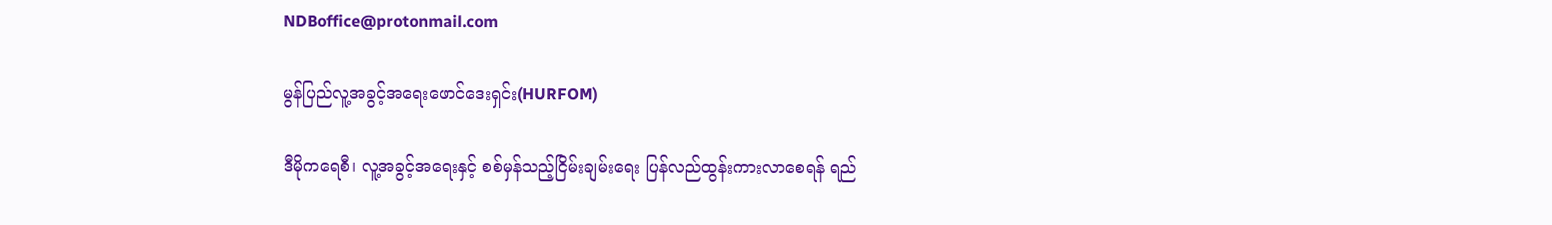NDBoffice@protonmail.com

မွန်ပြည်လူ့အခွင့်အရေးဖောင်ဒေးရှင်း(HURFOM)

ဒီမိုကရေစီ၊ လူ့အခွင့်အရေးနှင့် စစ်မှန်သည့်ငြိမ်းချမ်းရေး ပြန်လည်ထွန်းကားလာစေရန် ရည်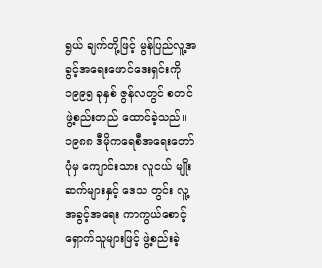ရွယ် ချက်တို့ဖြင့် မွန်ပြည်လူ့အခွင့်အရေးဖောင်ဒေးရှင်းကို ၁၉၉၅ ခုနှစ် ဇွန်လတွင် စတင်ဖွဲ့စည်းတည် ထောင်ခဲ့သည်။ ၁၉၈၈ ဒီမိုကရေစီအရေးတော်ပုံမှ ကျောင်းသား လူငယ် မျိုးဆက်များနှင့် ဒေသ တွင်း လူ့အခွင့်အရေး ကာကွယ်စောင့်ရှောက်သူများဖြင့် ဖွဲ့စည်းခဲ့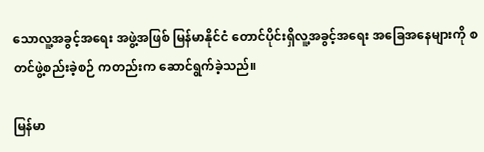သောလူ့အခွင့်အရေး အဖွဲ့အဖြစ် မြန်မာနိုင်ငံ တောင်ပိုင်းရှိလူ့အခွင့်အရေး အခြေအနေများကို စတင်ဖွဲ့စည်းခဲ့စဉ် ကတည်းက ဆောင်ရွက်ခဲ့သည်။

မြန်မာ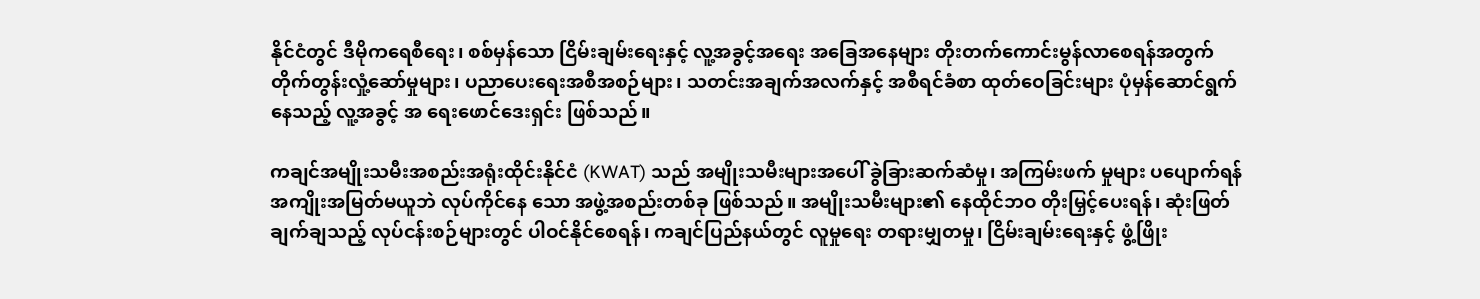နိုင်ငံတွင် ဒီမိုကရေစီရေး၊ စစ်မှန်သော ငြိမ်းချမ်းရေးနှင့် လူ့အခွင့်အရေး အခြေအနေများ တိုးတက်ကောင်းမွန်လာစေရန်အတွက် တိုက်တွန်းလှုံ့ဆော်မှုများ၊ ပညာပေးရေးအစီအစဉ်များ၊ သတင်းအချက်အလက်နှင့် အစီရင်ခံစာ ထုတ်ဝေခြင်းများ ပုံမှန်ဆောင်ရွက်နေသည့် လူ့အခွင့် အ ရေးဖောင်ဒေးရှင်း ဖြစ်သည်။

ကချင်အမျိုးသမီးအစည်းအရုံးထိုင်းနိုင်ငံ (KWAT) သည် အမျိုးသမီးများအပေါ် ခွဲခြားဆက်ဆံမှု၊ အကြမ်းဖက် မှုများ ပပျောက်ရန် အကျိုးအမြတ်မယူဘဲ လုပ်ကိုင်နေ သော အဖွဲ့အစည်းတစ်ခု ဖြစ်သည်။ အမျိုးသမီးများ၏ နေထိုင်ဘဝ တိုးမြှင့်ပေးရန်၊ ဆုံးဖြတ်ချက်ချသည့် လုပ်ငန်းစဉ်များတွင် ပါဝင်နိုင်စေရန်၊ ကချင်ပြည်နယ်တွင် လူမှုရေး တရားမျှတမှု၊ ငြိမ်းချမ်းရေးနှင့် ဖွံ့ဖြိုး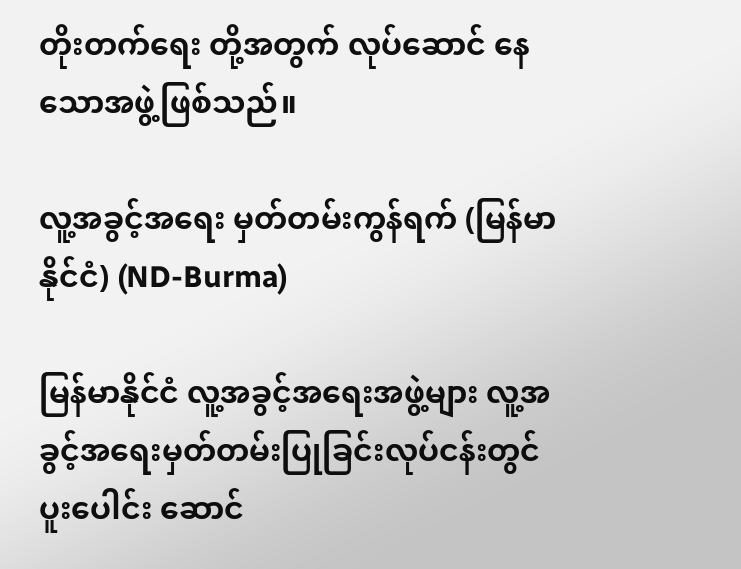တိုးတက်ရေး တို့အတွက် လုပ်ဆောင် နေသောအဖွဲ့ဖြစ်သည်။

လူ့အခွင့်အရေး မှတ်တမ်းကွန်ရက် (မြန်မာနိုင်ငံ) (ND-Burma)

မြန်မာနိုင်ငံ လူ့အခွင့်အရေးအဖွဲ့များ လူ့အခွင့်အရေးမှတ်တမ်းပြုခြင်းလုပ်ငန်းတွင် ပူးပေါင်း ဆောင်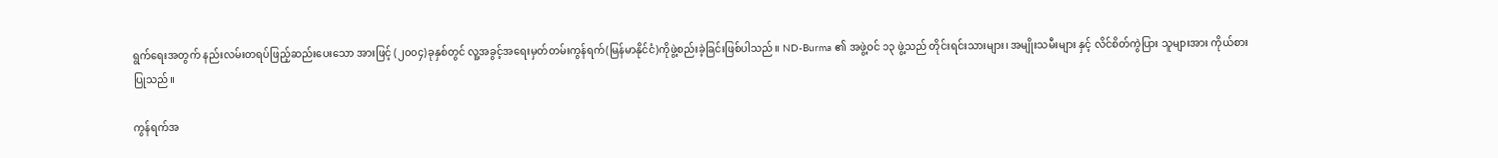ရွက်ရေးအတွက် နည်းလမ်းတရပ်ဖြည့်ဆည်းပေးသော အားဖြင့် (၂၀၀၄)ခုနှစ်တွင် လူ့အခွင့်အရေးမှတ်တမ်းကွန်ရက်(မြန်မာနိုင်ငံ)ကိုဖွဲ့စည်းခဲ့ခြင်းဖြစ်ပါသည်။ ND-Burma ၏ အဖွဲ့ဝင် ၁၃ ဖွဲ့သည် တိုင်းရင်းသားများ၊ အမျိုးသမီးများ နှင့် လိင်စိတ်ကွဲပြား သူများအား ကိုယ်စားပြုသည်။

ကွန်ရက်အ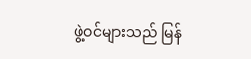ဖွဲ့ဝင်များသည် မြန်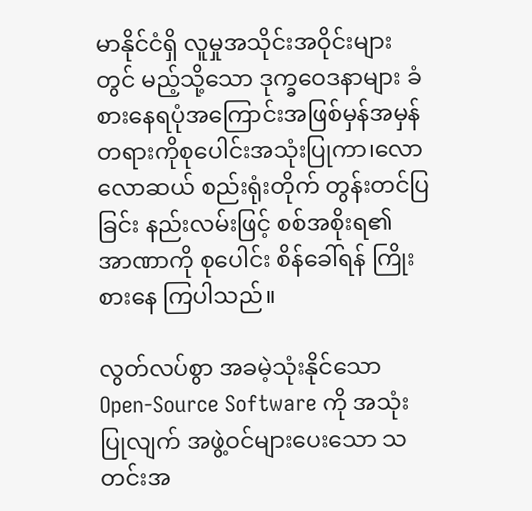မာနိုင်ငံရှိ လူမှုအသိုင်းအဝိုင်းများတွင် မည့်သို့သော ဒုက္ခဝေဒနာများ ခံစားနေရပုံအကြောင်းအဖြစ်မှန်အမှန်တရားကိုစုပေါင်းအသုံးပြုကာ၊လောလောဆယ် စည်းရုံးတိုက် တွန်းတင်ပြခြင်း နည်းလမ်းဖြင့် စစ်အစိုးရ၏ အာဏာကို စုပေါင်း စိန်ခေါ်ရန် ကြိုးစားနေ ကြပါသည်။

လွတ်လပ်စွာ အခမဲ့သုံးနိုင်သော Open-Source Software ကို အသုံးပြုလျက် အဖွဲ့ဝင်များပေးသော သတင်းအ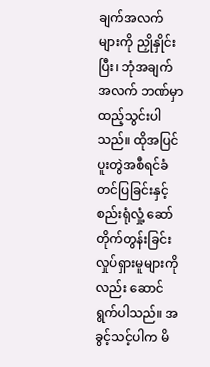ချက်အလက်များကို ညှိုနှိုင်းပြီး၊ ဘုံအချက်အလက် ဘဏ်မှာထည့်သွင်းပါသည်။ ထိုအပြင် ပူးတွဲအစီရင်ခံတင်ပြခြင်းနှင့် စည်းရုံလှုံ့ ဆော်တိုက်တွန်းခြင်း လှုပ်ရှားမူများကိုလည်း ဆောင်ရွက်ပါသည်။ အခွင့်သင့်ပါက မိ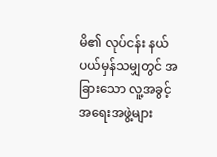မိ၏ လုပ်ငန်း နယ်ပယ်မှန်သမျှတွင် အခြားသော လူ့အခွင့်အရေးအဖွဲ့များ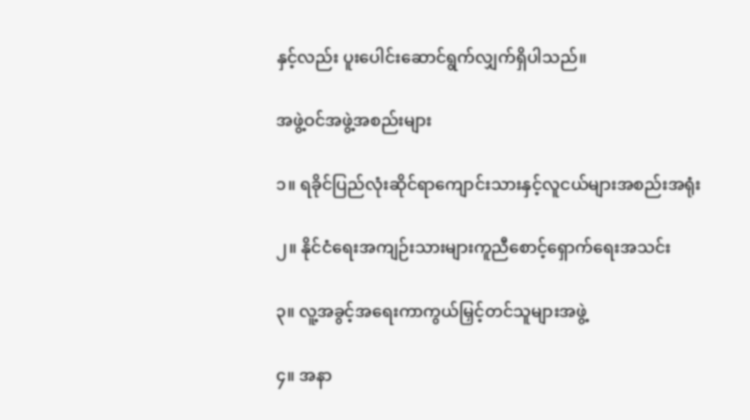နှင့်လည်း ပူးပေါင်းဆောင်ရွက်လျှက်ရှိပါသည်။

အဖွဲ့ဝင်အဖွဲ့အစည်းများ

၁။ ရခိုင်ပြည်လုံးဆိုင်ရာကျောင်းသားနှင့်လူငယ်များအစည်းအရုံး

၂။ နိုင်ငံရေးအကျဉ်းသားများကူညီစောင့်ရှောက်ရေးအသင်း

၃။ လူ့အခွင့်အရေးကာကွယ်မြှင့်တင်သူများအဖွဲ့

၄။ အနာ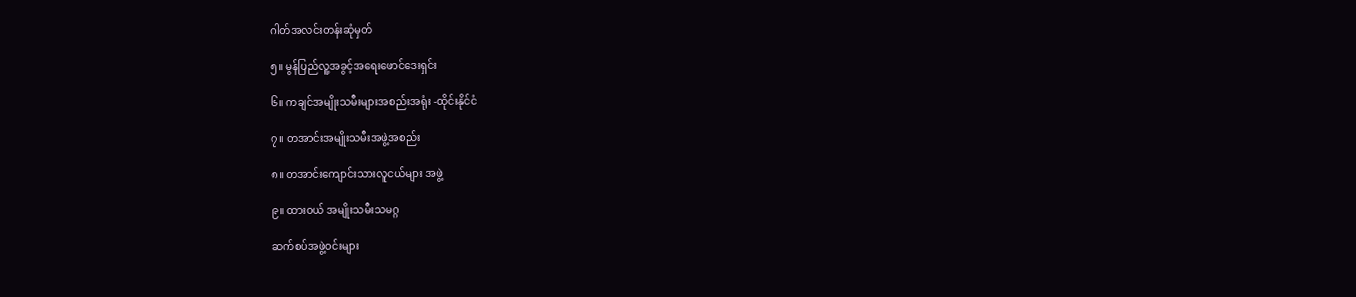ဂါတ်အလင်းတန်းဆုံမှတ်

၅။ မွန်ပြည်လူ့အခွင့်အရေးဖောင်ဒေးရှင်း

၆။ ကချင်အမျိုးသမီးများအစည်းအရုံး -ထိုင်းနိုင်ငံ

၇။ တအာင်းအမျိုးသမီးအဖွဲ့အစည်း

၈။ တအာင်းကျောင်းသားလူငယ်များ အဖွဲ့

၉။ ထားဝယ် အမျိုးသမီးသမဂ္ဂ

ဆက်စပ်အဖွဲ့ဝင်းများ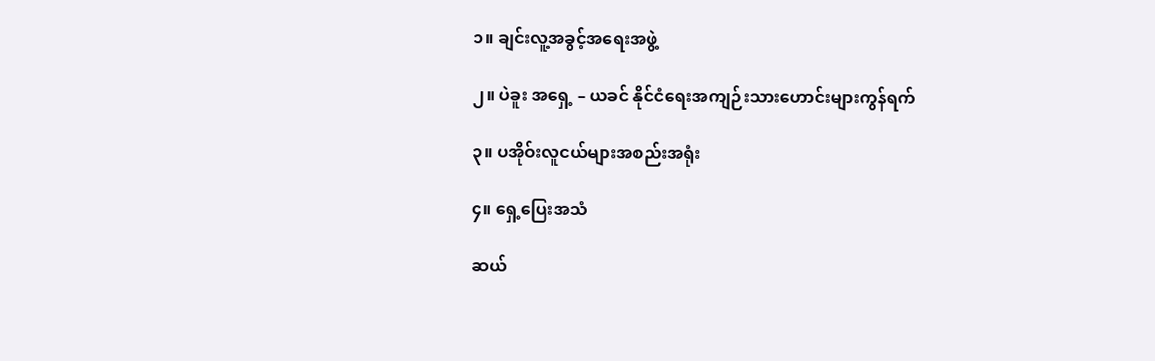၁။ ချင်းလူ့အခွင့်အရေးအဖွဲ့

၂။ ပဲခူး အရှေ့ – ယခင် နိုင်ငံရေးအကျဉ်းသားဟောင်းများကွန်ရက်

၃။ ပအိုဝ်းလူငယ်များအစည်းအရုံး

၄။ ရှေ့ပြေးအသံ

ဆယ်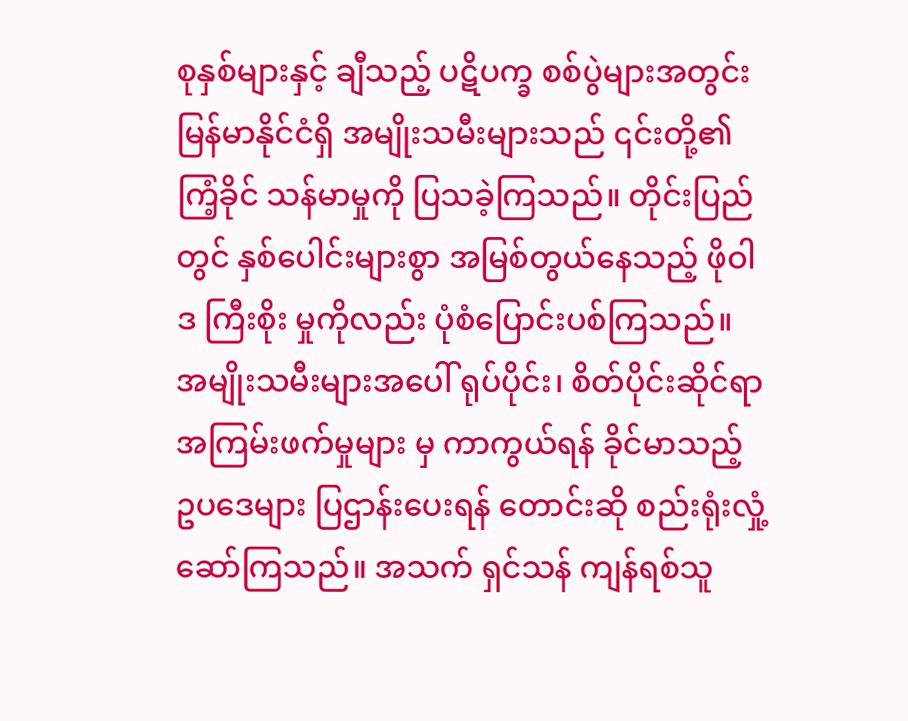စုနှစ်များနှင့် ချီသည့် ပဋိပက္ခ စစ်ပွဲများအတွင်း မြန်မာနိုင်ငံရှိ အမျိုးသမီးများသည် ၎င်းတို့၏ ကြံ့ခိုင် သန်မာမှုကို ပြသခဲ့ကြသည်။ တိုင်းပြည်တွင် နှစ်ပေါင်းများစွာ အမြစ်တွယ်နေသည့် ဖိုဝါဒ ကြီးစိုး မှုကိုလည်း ပုံစံပြောင်းပစ်ကြသည်။ အမျိုးသမီးများအပေါ် ရုပ်ပိုင်း၊ စိတ်ပိုင်းဆိုင်ရာ အကြမ်းဖက်မှုများ မှ ကာကွယ်ရန် ခိုင်မာသည့် ဥပဒေများ ပြဌာန်းပေးရန် တောင်းဆို စည်းရုံးလှုံ့ဆော်ကြသည်။ အသက် ရှင်သန် ကျန်ရစ်သူ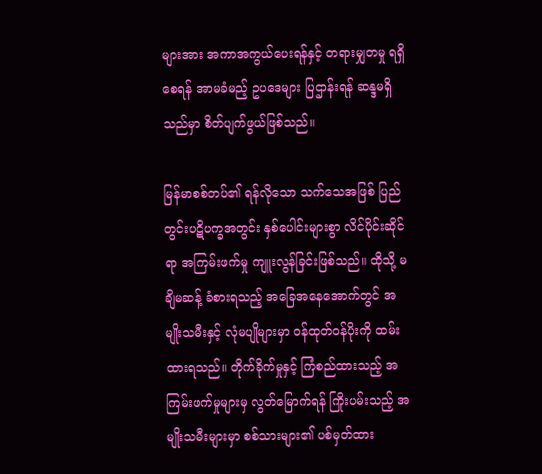များအား အကာအကွယ်ပေးရန်နှင့် တရားမျှတမှု ရရှိစေရန် အာမခံမည့် ဥပဒေများ ပြဌာန်းရန် ဆန္ဒမရှိသည်မှာ စိတ်ပျက်ဖွယ်ဖြစ်သည်။

မြန်မာစစ်တပ်၏ ရန်လိုသော သက်သေအဖြစ် ပြည်တွင်းပဋိပက္ခအတွင်း နှစ်ပေါင်းများစွာ လိင်ပိုင်းဆိုင် ရာ အကြမ်းဖက်မှု ကျူးလွန်ခြင်းဖြစ်သည်။ ထိုသို့ မချိမဆန့် ခံစားရသည့် အခြေအနေအောက်တွင် အမျိုးသမီးနှင့် လုံမပျိုများမှာ ဝန်ထုတ်ဝန်ပိုးကို ထမ်းထားရသည်။ တိုက်ခိုက်မှုနှင့် ကြံစည်ထားသည့် အကြမ်းဖက်မှုများမှ လွတ်မြောက်ရန် ကြိုးပမ်းသည့် အမျိုးသမီးများမှာ စစ်သားများ၏ ပစ်မှတ်ထား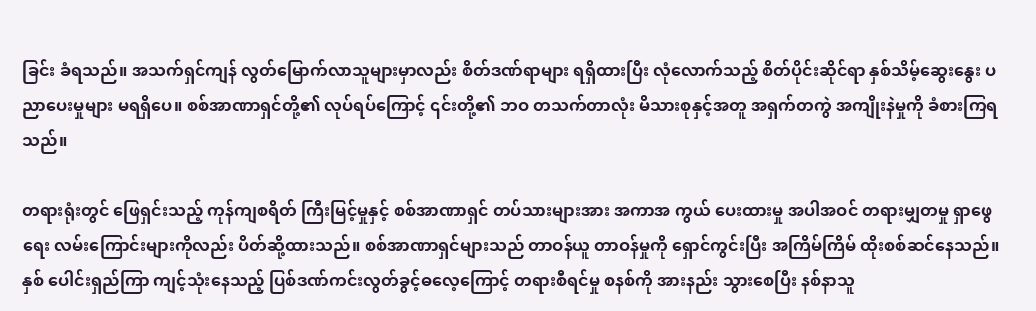ခြင်း ခံရသည်။ အသက်ရှင်ကျန် လွတ်မြောက်လာသူများမှာလည်း စိတ်ဒဏ်ရာများ ရရှိထားပြီး လုံလောက်သည့် စိတ်ပိုင်းဆိုင်ရာ နှစ်သိမ့်ဆွေးနွေး ပညာပေးမှုများ မရရှိပေ။ စစ်အာဏာရှင်တို့၏ လုပ်ရပ်ကြောင့် ၎င်းတို့၏ ဘဝ တသက်တာလုံး မိသားစုနှင့်အတူ အရှက်တကွဲ အကျိုးနဲမှုကို ခံစားကြရ သည်။

တရားရုံးတွင် ဖြေရှင်းသည့် ကုန်ကျစရိတ် ကြီးမြင့်မှုနှင့် စစ်အာဏာရှင် တပ်သားများအား အကာအ ကွယ် ပေးထားမှု အပါအဝင် တရားမျှတမှု ရှာဖွေရေး လမ်းကြောင်းများကိုလည်း ပိတ်ဆို့ထားသည်။ စစ်အာဏာရှင်များသည် တာဝန်ယူ တာဝန်မှုကို ရှောင်ကွင်းပြီး အကြိမ်ကြိမ် ထိုးစစ်ဆင်နေသည်။ နှစ် ပေါင်းရှည်ကြာ ကျင့်သုံးနေသည့် ပြစ်ဒဏ်ကင်းလွတ်ခွင့်ဓလေ့ကြောင့် တရားစီရင်မှု စနစ်ကို အားနည်း သွားစေပြီး နစ်နာသူ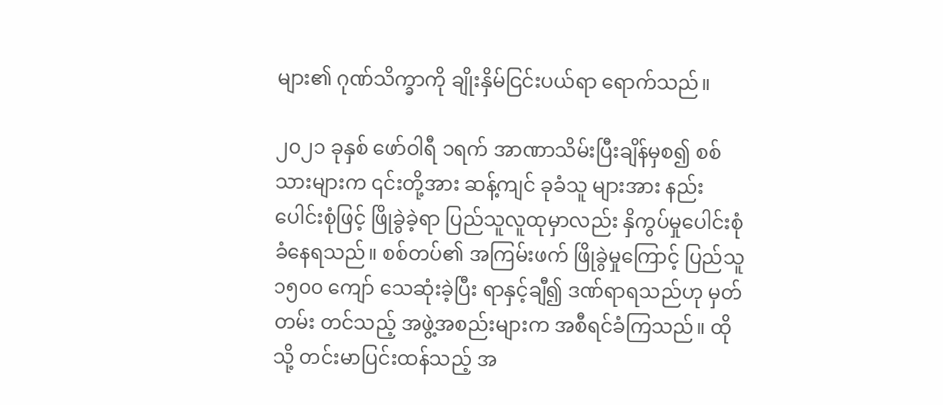များ၏ ဂုဏ်သိက္ခာကို ချိုးနှိမ်ငြင်းပယ်ရာ ရောက်သည်။

၂၀၂၁ ခုနှစ် ဖော်ဝါရီ ၁ရက် အာဏာသိမ်းပြီးချိန်မှစ၍ စစ်သားများက ၎င်းတို့အား ဆန့်ကျင် ခုခံသူ များအား နည်းပေါင်းစုံဖြင့် ဖြိုခွဲခဲ့ရာ ပြည်သူလူထုမှာလည်း နှိကွပ်မှုပေါင်းစုံ ခံနေရသည်။ စစ်တပ်၏ အကြမ်းဖက် ဖြိုခွဲမှုကြောင့် ပြည်သူ ၁၅၀၀ ကျော် သေဆုံးခဲ့ပြီး ရာနှင့်ချီ၍ ဒဏ်ရာရသည်ဟု မှတ်တမ်း တင်သည့် အဖွဲ့အစည်းများက အစီရင်ခံကြသည်။ ထိုသို့ တင်းမာပြင်းထန်သည့် အ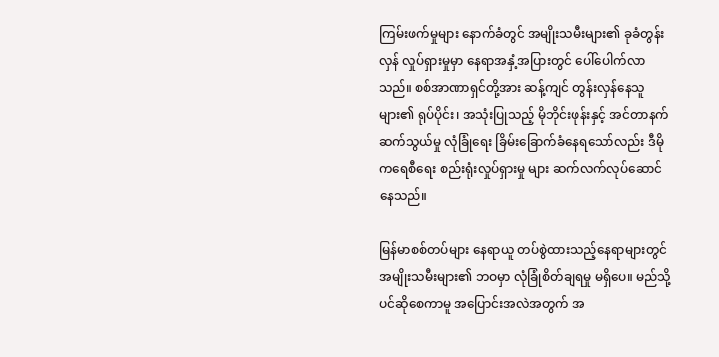ကြမ်းဖက်မှုများ နောက်ခံတွင် အမျိုးသမီးများ၏ ခုခံတွန်းလှန် လှုပ်ရှားမှုမှာ နေရာအနှံ့အပြားတွင် ပေါ်ပေါက်လာသည်။ စစ်အာဏာရှင်တို့အား ဆန့်ကျင် တွန်းလှန်နေသူများ၏ ရုပ်ပိုင်း၊ အသုံးပြုသည့် မိုဘိုင်းဖုန်းနှင့် အင်တာနက် ဆက်သွယ်မှု လုံခြုံရေး ခြိမ်းခြောက်ခံနေရသော်လည်း ဒီမိုကရေစီရေး စည်းရုံးလှုပ်ရှားမှု များ ဆက်လက်လုပ်ဆောင်နေသည်။

မြန်မာစစ်တပ်များ နေရာယူ တပ်စွဲထားသည့်နေရာများတွင် အမျိုးသမီးများ၏ ဘဝမှာ လုံခြုံစိတ်ချရမှု မရှိပေ။ မည်သို့ပင်ဆိုစေကာမူ အပြောင်းအလဲအတွက် အ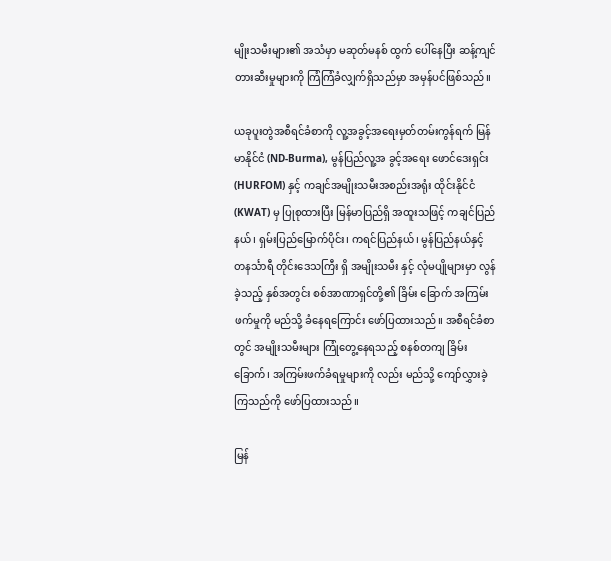မျိုးသမီးများ၏ အသံမှာ မဆုတ်မနစ် ထွက် ပေါ်နေပြီး ဆန့်ကျင်တားဆီးမှုများကို ကြံကြံခံလျှက်ရှိသည်မှာ အမှန်ပင်ဖြစ်သည်။

ယခုပူးတွဲအစီရင်ခံစာကို လူ့အခွင့်အရေးမှတ်တမ်းကွန်ရက် မြန်မာနိုင်ငံ (ND-Burma), မွန်ပြည်လူ့အ ခွင့်အရေး ဖောင်ဒေးရှင်း (HURFOM) နှင့် ကချင်အမျိုးသမီးအစည်းအရုံး ထိုင်းနိုင်ငံ (KWAT) မှ ပြုစုထားပြီး မြန်မာပြည်ရှိ အထူးသဖြင့် ကချင်ပြည်နယ်၊ ရှမ်းပြည်မြောက်ပိုင်း၊ ကရင်ပြည်နယ်၊ မွန်ပြည်နယ်နှင့် တနင်္သာရီ တိုင်းဒေသကြီး ရှိ အမျိုးသမီး နှင့် လုံမပျိုများမှာ လွန်ခဲ့သည့် နှစ်အတွင်း စစ်အာဏာရှင်တို့၏ ခြိမ်း ခြောက် အကြမ်းဖက်မှုကို မည်သို့ ခံနေရကြောင်း ဖော်ပြထားသည်။ အစီရင်ခံစာတွင် အမျိုးသမီးများ ကြုံတွေ့နေရသည့် စနစ်တကျ ခြိမ်းခြောက်၊ အကြမ်းဖက်ခံရမှုများကို လည်း မည်သို့ ကျော်လွှားခဲ့ကြသည်ကို ဖော်ပြထားသည်။

မြန်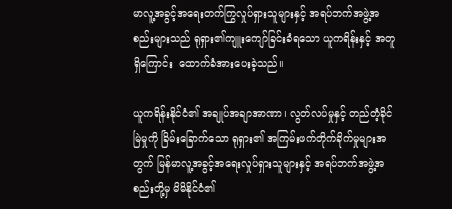မာလူ့အခွင့်အရေးတက်ကြွလှုပ်ရှားသူများနှင့် အရပ်ဘက်အဖွဲ့အစည်းများသည် ရုရှား၏ကျူးကျော်ခြင်းခံရသော ယူကရိန်းနှင့် အတူရှိကြောင်း  ထောက်ခံအားပေးခဲ့သည်။

ယူကရိန်းနိုင်ငံ၏ အချုပ်အချာအာဏာ၊ လွတ်လပ်မှုနှင့် တည်တံ့ခိုင်မြဲမှုကို ခြိမ်းခြောက်သော ရုရှား၏ အကြမ်းဖက်တိုက်ခိုက်မှုများအတွက် မြန်မာလူ့အခွင့်အရေးလှုပ်ရှားသူများနှင့် အရပ်ဘက်အဖွဲ့အစည်းတို့မှ မိမိနိုင်ငံ၏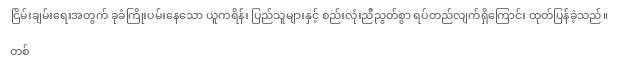ငြိမ်းချမ်းရေးအတွက် ခုခံကြိုးပမ်းနေသော ယူကရိန်း ပြည်သူများနှင့် စည်းလုံးညီညွတ်စွာ ရပ်တည်လျက်ရှိကြောင်း ထုတ်ပြန်ခဲ့သည်။

တစ်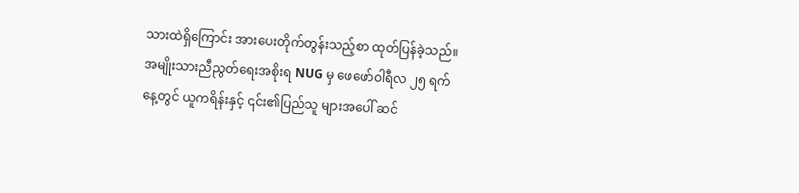သားထဲရှိကြောင်း အားပေးတိုက်တွန်းသည့်စာ ထုတ်ပြန်ခဲ့သည်။ အမျိုးသားညီညွတ်ရေးအစိုးရ NUG မှ ဖေဖော်ဝါရီလ ၂၅ ရက်နေ့တွင် ယူကရိန်းနှင့် ၎င်း၏ပြည်သူ များအပေါ် ဆင်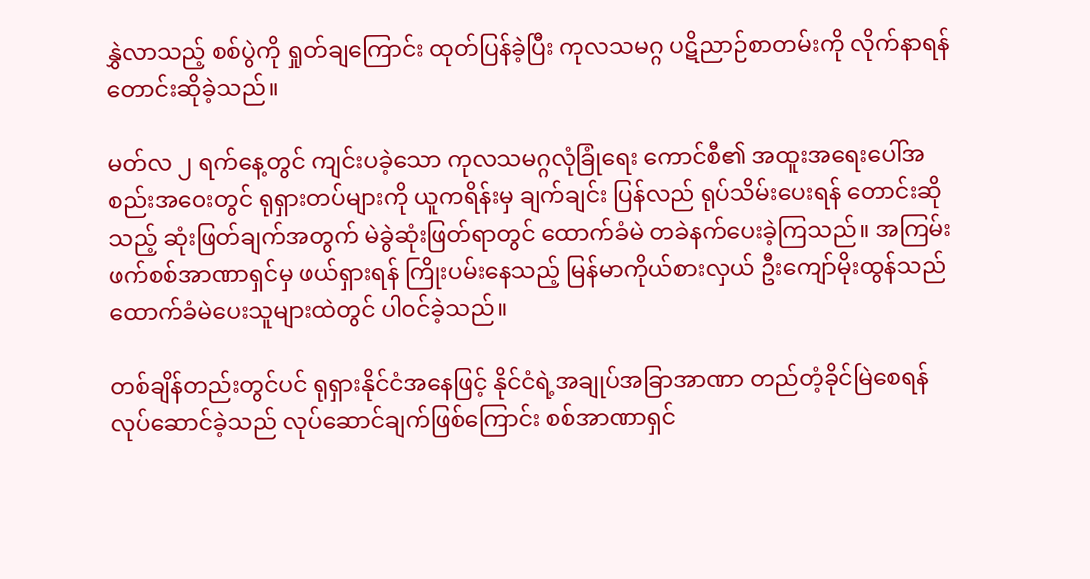နွှဲလာသည့် စစ်ပွဲကို ရှုတ်ချကြောင်း ထုတ်ပြန်ခဲ့ပြီး ကုလသမဂ္ဂ ပဋိညာဉ်စာတမ်းကို လိုက်နာရန် တောင်းဆိုခဲ့သည်။

မတ်လ ၂ ရက်နေ့တွင် ကျင်းပခဲ့သော ကုလသမဂ္ဂလုံခြုံရေး ကောင်စီ၏ အထူးအရေးပေါ်အစည်းအ၀ေးတွင် ရုရှားတပ်များကို ယူကရိန်းမှ ချက်ချင်း ပြန်လည် ရုပ်သိမ်းပေးရန် တောင်းဆိုသည့် ဆုံးဖြတ်ချက်အတွက် မဲခွဲဆုံးဖြတ်ရာတွင် ထောက်ခံမဲ တခဲနက်ပေးခဲ့ကြသည်။ အကြမ်းဖက်စစ်အာဏာရှင်မှ ဖယ်ရှားရန် ကြိုးပမ်းနေသည့် မြန်မာကိုယ်စားလှယ် ဦးကျော်မိုးထွန်သည် ထောက်ခံမဲပေးသူများထဲတွင် ပါ၀င်ခဲ့သည်။

တစ်ချိန်တည်းတွင်ပင် ရုရှားနိုင်ငံအနေဖြင့် နိုင်ငံရဲ့အချုပ်အခြာအာဏာ တည်တံ့ခိုင်မြဲစေရန် လုပ်ဆောင်ခဲ့သည် လုပ်ဆောင်ချက်ဖြစ်ကြောင်း စစ်အာဏာရှင်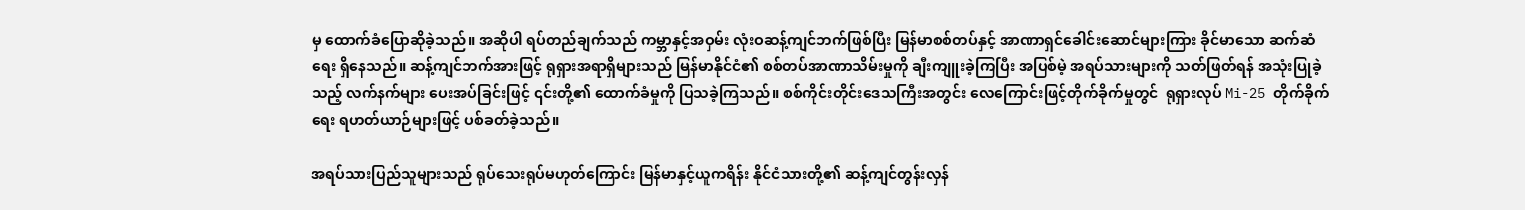မှ ထောက်ခံပြောဆိုခဲ့သည်။ အဆိုပါ ရပ်တည်ချက်သည် ကမ္ဘာနှင့်အဝှမ်း လုံးဝဆန့်ကျင်ဘက်ဖြစ်ပြီး မြန်မာစစ်တပ်နှင့် အာဏာရှင်ခေါင်းဆောင်များကြား ခိုင်မာသော ဆက်ဆံရေး ရှိနေသည်။ ဆန့်ကျင်ဘက်အားဖြင့် ရုရှားအရာရှိများသည် မြန်မာနိုင်ငံ၏ စစ်တပ်အာဏာသိမ်းမှုကို ချီးကျူးခဲ့ကြပြီး အပြစ်မဲ့ အရပ်သားများကို သတ်ဖြတ်ရန် အသုံးပြုခဲ့သည့် လက်နက်များ ပေးအပ်ခြင်းဖြင့် ၎င်းတို့၏ ထောက်ခံမှုကို ပြသခဲ့ကြသည်။ စစ်ကိုင်းတိုင်းဒေသကြီးအတွင်း လေကြောင်းဖြင့်တိုက်ခိုက်မှုတွင်  ရုရှားလုပ် Mi-25 တိုက်ခိုက်ရေး ရဟတ်ယာဉ်များဖြင့် ပစ်ခတ်ခဲ့သည်။

အရပ်သားပြည်သူများသည် ရုပ်သေးရုပ်မဟုတ်ကြောင်း မြန်မာနှင့်ယူကရိန်း နိုင်ငံသားတို့၏ ဆန့်ကျင်တွန်းလှန်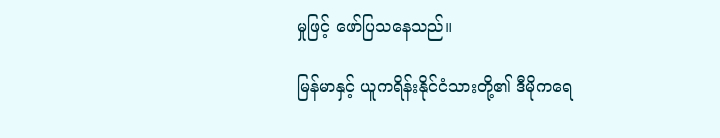မှုဖြင့် ဖော်ပြသနေသည်။

မြန်မာနှင့် ယူကရိန်းနိုင်ငံသားတို့၏ ဒီမိုကရေ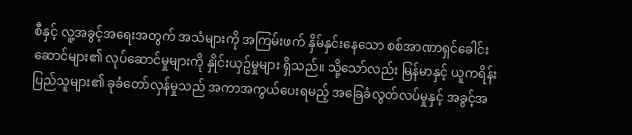စီနှင့် လူ့အခွင့်အရေးအတွက် အသံများကို အကြမ်းဖက် နှိမ်နှင်းနေသော စစ်အာဏာရှင်ခေါင်းဆောင်များ၏ လုပ်ဆောင်မှုများကို နှိုင်းယှဥ်မှုများ ရှိသည်။ သို့သော်လည်း မြန်မာနှင့် ယူကရိန်းပြည်သူများ၏ ခုခံတော်လှန်မှုသည် အကာအကွယ်ပေးရမည့် အခြေခံလွတ်လပ်မှုနှင့် အခွင့်အ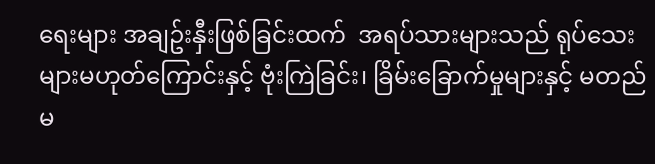ရေးများ အချဥ်းနှီးဖြစ်ခြင်းထက်  အရပ်သားများသည် ရုပ်သေးများမဟုတ်ကြောင်းနှင့် ဗုံးကြဲခြင်း၊ ခြိမ်းခြောက်မှုများနှင့် မတည်မ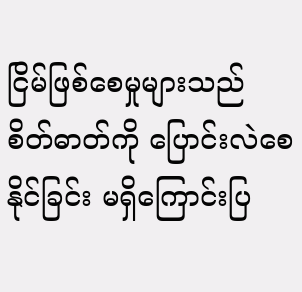ငြိမ်ဖြစ်စေမှုများသည်  စိတ်ဓာတ်ကို ပြောင်းလဲစေနိုင်ခြင်း မရှိကြောင်းပြ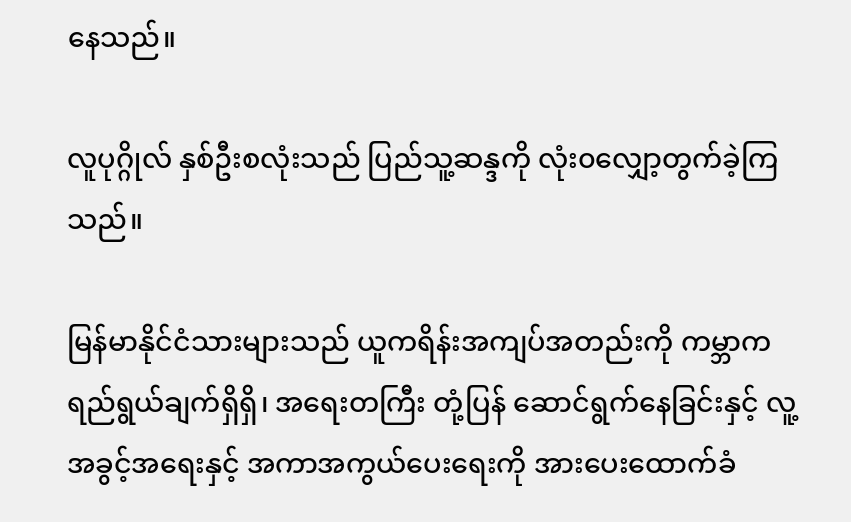နေသည်။

လူပုဂ္ဂိုလ် နှစ်ဦးစလုံးသည် ပြည်သူ့ဆန္ဒကို လုံး၀လျှော့တွက်ခဲ့ကြသည်။

မြန်မာနိုင်ငံသားများသည် ယူကရိန်းအကျပ်အတည်းကို ကမ္ဘာက ရည်ရွယ်ချက်ရှိရှိ၊ အရေးတကြီး တုံ့ပြန် ဆောင်ရွက်နေခြင်းနှင့် လူ့အခွင့်အရေးနှင့် အကာအကွယ်ပေးရေးကို အားပေးထောက်ခံ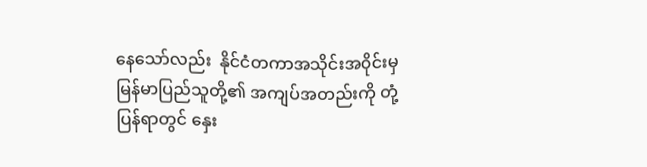နေသော်လည်း  နိုင်ငံတကာအသိုင်းအ၀ိုင်းမှ  မြန်မာပြည်သူတို့၏ အကျပ်အတည်းကို တုံ့ပြန်ရာတွင် နှေး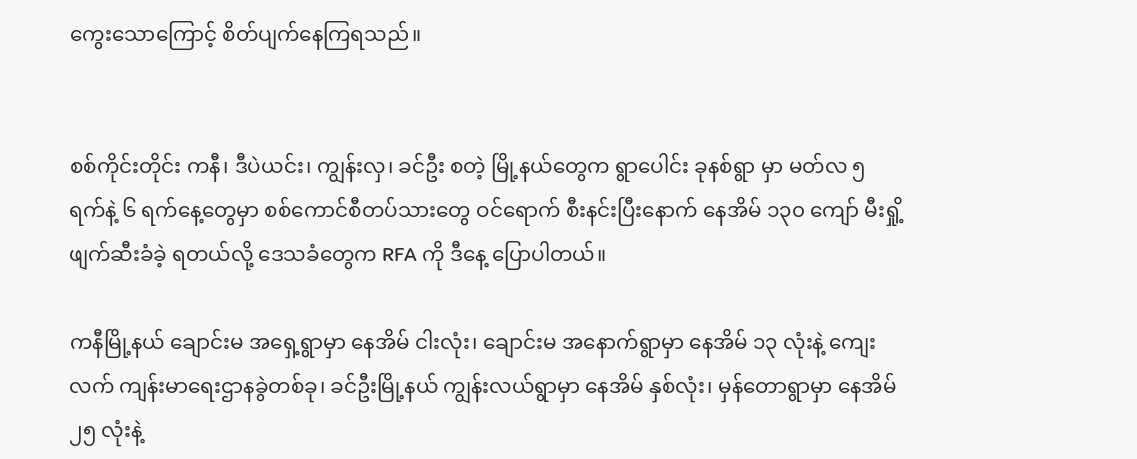ကွေးသောကြောင့် စိတ်ပျက်နေကြရသည်။


စစ်ကိုင်းတိုင်း ကနီ၊ ဒီပဲယင်း၊ ကျွန်းလှ၊ ခင်ဦး စတဲ့ မြို့နယ်တွေက ရွာပေါင်း ခုနစ်ရွာ မှာ မတ်လ ၅ ရက်နဲ့ ၆ ရက်နေ့တွေမှာ စစ်ကောင်စီတပ်သားတွေ ဝင်ရောက် စီးနင်းပြီးနောက် နေအိမ် ၁၃၀ ကျော် မီးရှို့ဖျက်ဆီးခံခဲ့ ရတယ်လို့ ဒေသခံတွေက RFA ကို ဒီနေ့ ပြောပါတယ်။

ကနီမြို့နယ် ချောင်းမ အရှေ့ရွာမှာ နေအိမ် ငါးလုံး၊ ချောင်းမ အနောက်ရွာမှာ နေအိမ် ၁၃ လုံးနဲ့ ကျေးလက် ကျန်းမာရေးဌာနခွဲတစ်ခု၊ ခင်ဦးမြို့နယ် ကျွန်းလယ်ရွာမှာ နေအိမ် နှစ်လုံး၊ မှန်တောရွာမှာ နေအိမ် ၂၅ လုံးနဲ့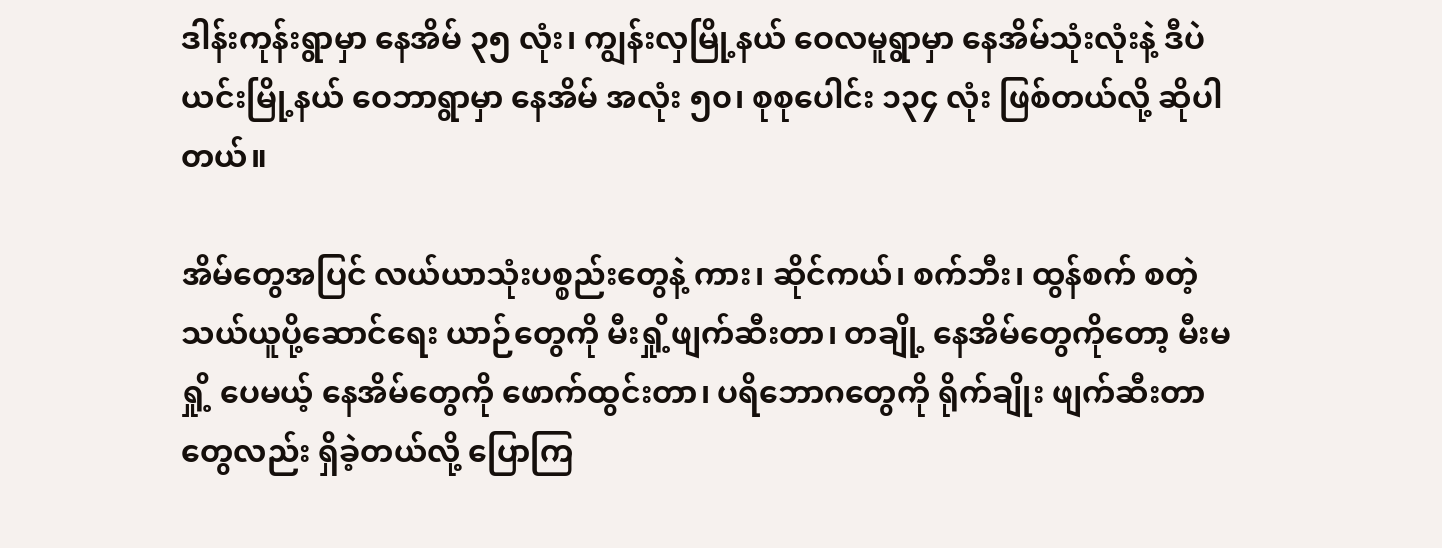ဒါန်းကုန်းရွာမှာ နေအိမ် ၃၅ လုံး၊ ကျွန်းလှမြို့နယ် ဝေလမူရွာမှာ နေအိမ်သုံးလုံးနဲ့ ဒီပဲယင်းမြို့နယ် ဝေဘာရွာမှာ နေအိမ် အလုံး ၅၀၊ စုစုပေါင်း ၁၃၄ လုံး ဖြစ်တယ်လို့ ဆိုပါတယ်။

အိမ်တွေအပြင် လယ်ယာသုံးပစ္စည်းတွေနဲ့ ကား၊ ဆိုင်ကယ်၊ စက်ဘီး၊ ထွန်စက် စတဲ့ သယ်ယူပို့ဆောင်ရေး ယာဉ်တွေကို မီးရှို့ဖျက်ဆီးတာ၊ တချို့ နေအိမ်တွေကိုတော့ မီးမရှို့ ပေမယ့် နေအိမ်တွေကို ဖောက်ထွင်းတာ၊ ပရိဘောဂတွေကို ရိုက်ချိုး ဖျက်ဆီးတာ တွေလည်း ရှိခဲ့တယ်လို့ ပြောကြ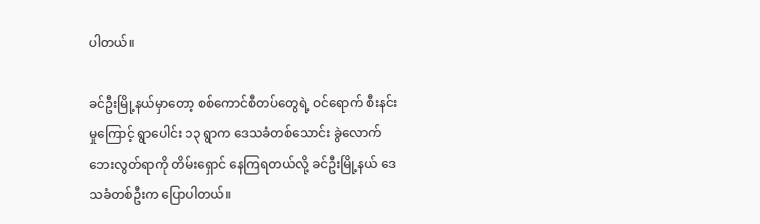ပါတယ်။

ခင်ဦးမြို့နယ်မှာတော့ စစ်ကောင်စီတပ်တွေရဲ့ ဝင်ရောက် စီးနင်းမှုကြောင့် ရွာပေါင်း ၁၃ ရွာက ဒေသခံတစ်သောင်း ခွဲလောက် ဘေးလွတ်ရာကို တိမ်းရှောင် နေကြရတယ်လို့ ခင်ဦးမြို့နယ် ဒေသခံတစ်ဦးက ပြောပါတယ်။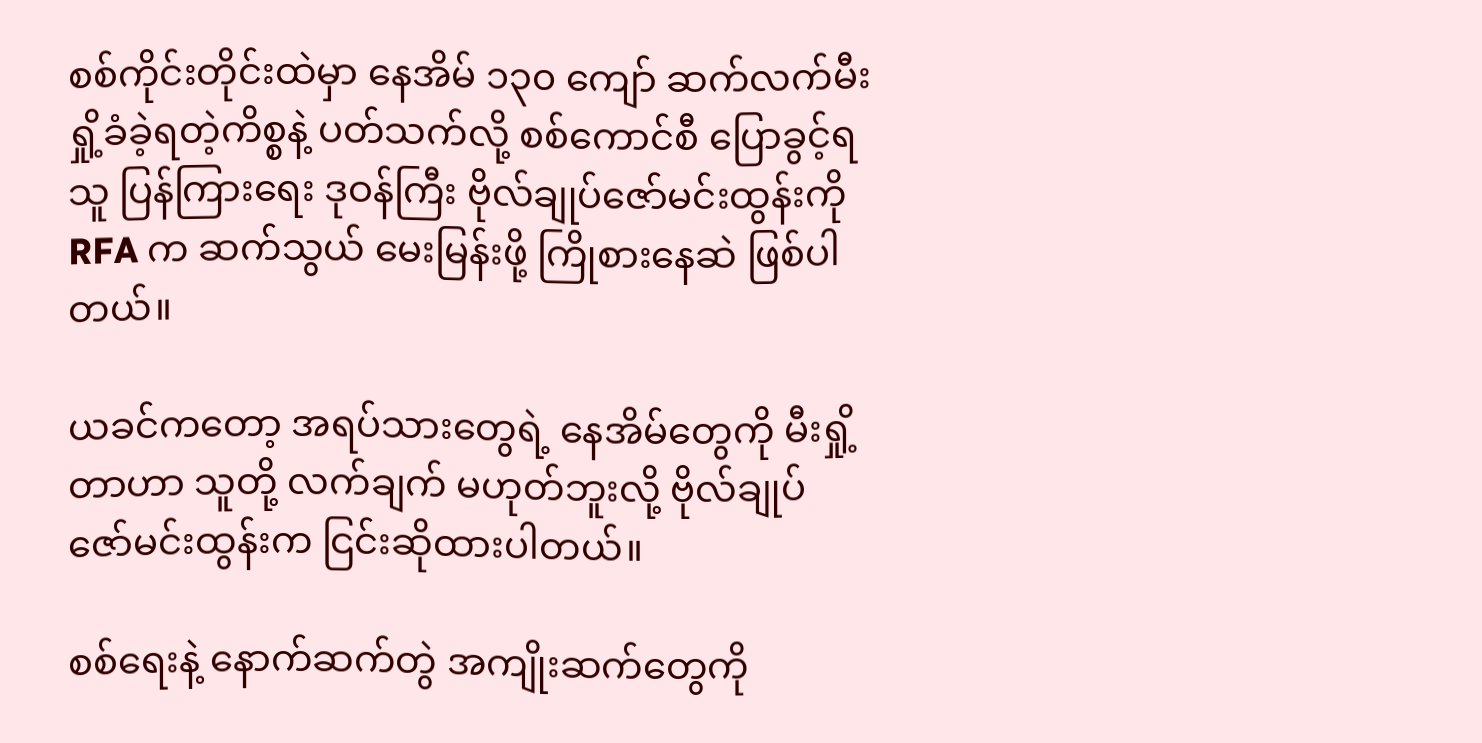စစ်ကိုင်းတိုင်းထဲမှာ နေအိမ် ၁၃၀ ကျော် ဆက်လက်မီးရှို့ခံခဲ့ရတဲ့ကိစ္စနဲ့ ပတ်သက်လို့ စစ်ကောင်စီ ပြောခွင့်ရသူ ပြန်ကြားရေး ဒုဝန်ကြီး ဗိုလ်ချုပ်ဇော်မင်းထွန်းကို RFA က ဆက်သွယ် မေးမြန်းဖို့ ကြိုစားနေဆဲ ဖြစ်ပါတယ်။

ယခင်ကတော့ အရပ်သားတွေရဲ့ နေအိမ်တွေကို မီးရှို့တာဟာ သူတို့ လက်ချက် မဟုတ်ဘူးလို့ ဗိုလ်ချုပ် ဇော်မင်းထွန်းက ငြင်းဆိုထားပါတယ်။

စစ်ရေးနဲ့ နောက်ဆက်တွဲ အကျိုးဆက်တွေကို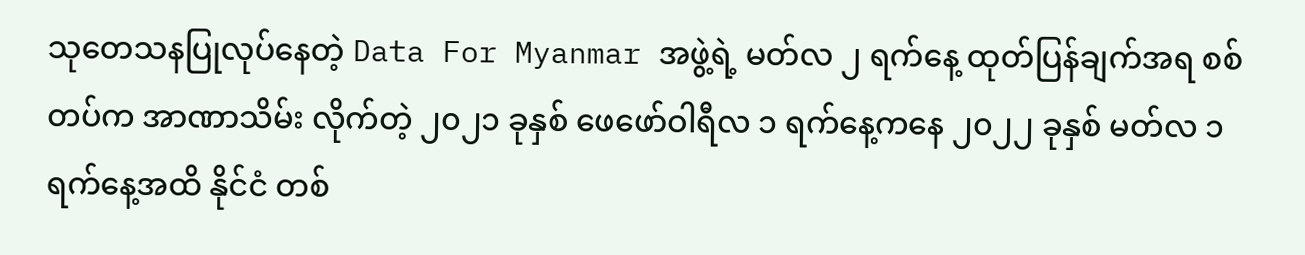သုတေသနပြုလုပ်နေတဲ့ Data For Myanmar အဖွဲ့ရဲ့ မတ်လ ၂ ရက်နေ့ ထုတ်ပြန်ချက်အရ စစ်တပ်က အာဏာသိမ်း လိုက်တဲ့ ၂၀၂၁ ခုနှစ် ဖေဖော်ဝါရီလ ၁ ရက်နေ့ကနေ ၂၀၂၂ ခုနှစ် မတ်လ ၁ ရက်နေ့အထိ နိုင်ငံ တစ်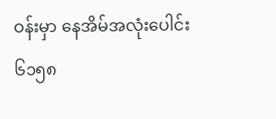ဝန်းမှာ နေအိမ်အလုံးပေါင်း ၆၁၅၈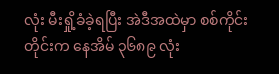လုံး မီးရှို့ခံခဲ့ရပြီး အဲဒီအထဲမှာ စစ်ကိုင်းတိုင်းက နေအိမ် ၃၆၈၉ လုံး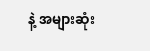နဲ့ အများဆုံး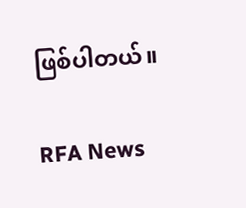ဖြစ်ပါတယ်။

RFA News